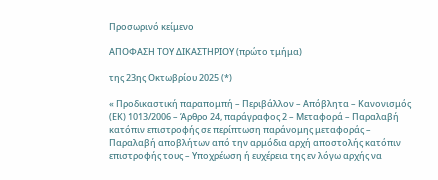Προσωρινό κείμενο

ΑΠΟΦΑΣΗ ΤΟΥ ΔΙΚΑΣΤΗΡΙΟΥ (πρώτο τμήμα)

της 23ης Οκτωβρίου 2025 (*)

« Προδικαστική παραπομπή – Περιβάλλον – Απόβλητα – Κανονισμός (ΕΚ) 1013/2006 – Άρθρο 24, παράγραφος 2 – Μεταφορά – Παραλαβή κατόπιν επιστροφής σε περίπτωση παράνομης μεταφοράς – Παραλαβή αποβλήτων από την αρμόδια αρχή αποστολής κατόπιν επιστροφής τους – Υποχρέωση ή ευχέρεια της εν λόγω αρχής να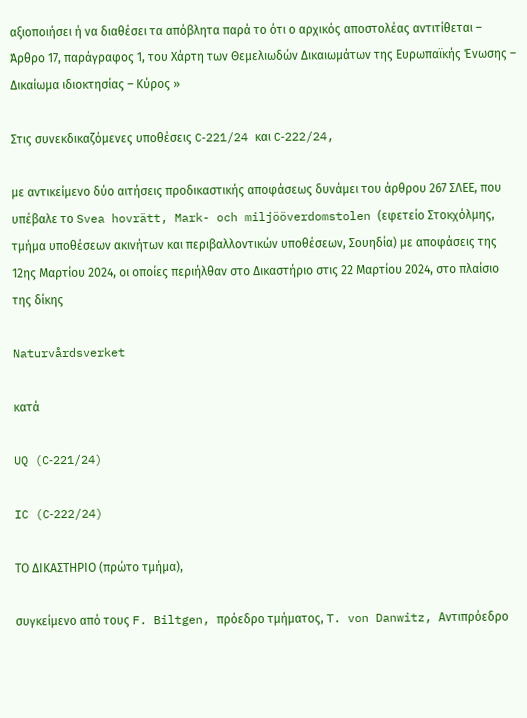αξιοποιήσει ή να διαθέσει τα απόβλητα παρά το ότι ο αρχικός αποστολέας αντιτίθεται – Άρθρο 17, παράγραφος 1, του Χάρτη των Θεμελιωδών Δικαιωμάτων της Ευρωπαϊκής Ένωσης – Δικαίωμα ιδιοκτησίας – Κύρος »

Στις συνεκδικαζόμενες υποθέσεις C‑221/24 και C‑222/24,

με αντικείμενο δύο αιτήσεις προδικαστικής αποφάσεως δυνάμει του άρθρου 267 ΣΛΕΕ, που υπέβαλε το Svea hovrätt, Mark- och miljööverdomstolen (εφετείο Στοκχόλμης, τμήμα υποθέσεων ακινήτων και περιβαλλοντικών υποθέσεων, Σουηδία) με αποφάσεις της 12ης Μαρτίου 2024, οι οποίες περιήλθαν στο Δικαστήριο στις 22 Μαρτίου 2024, στο πλαίσιο της δίκης

Naturvårdsverket

κατά

UQ (C‑221/24)

IC (C‑222/24)

ΤΟ ΔΙΚΑΣΤΗΡΙΟ (πρώτο τμήμα),

συγκείμενο από τους F. Biltgen, πρόεδρο τμήματος, T. von Danwitz, Αντιπρόεδρο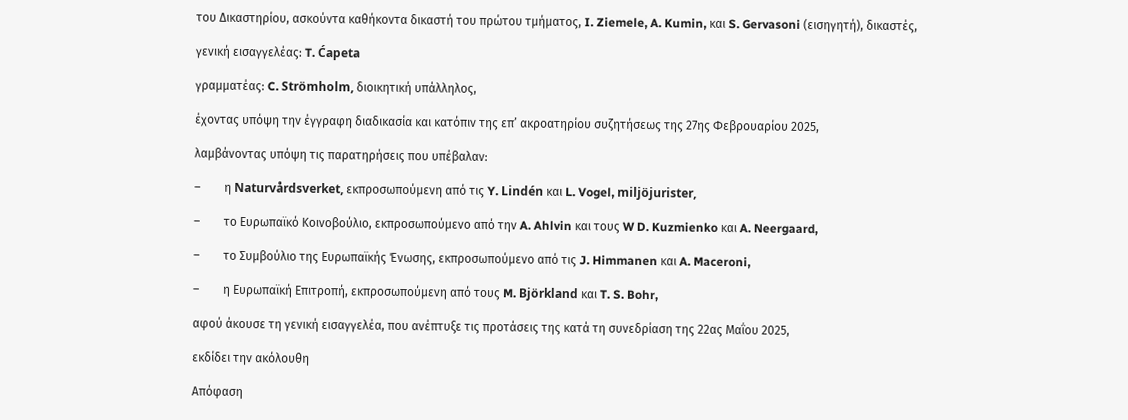του Δικαστηρίου, ασκούντα καθήκοντα δικαστή του πρώτου τμήματος, I. Ziemele, A. Kumin, και S. Gervasoni (εισηγητή), δικαστές,

γενική εισαγγελέας: T. Ćapeta

γραμματέας: C. Strömholm, διοικητική υπάλληλος,

έχοντας υπόψη την έγγραφη διαδικασία και κατόπιν της επ’ ακροατηρίου συζητήσεως της 27ης Φεβρουαρίου 2025,

λαμβάνοντας υπόψη τις παρατηρήσεις που υπέβαλαν:

–        η Naturvårdsverket, εκπροσωπούμενη από τις Y. Lindén και L. Vogel, miljöjurister,

–        το Ευρωπαϊκό Κοινοβούλιο, εκπροσωπούμενο από την A. Ahlvin και τους W D. Kuzmienko και A. Neergaard,

–        το Συμβούλιο της Ευρωπαϊκής Ένωσης, εκπροσωπούμενο από τις J. Himmanen και A. Maceroni,

–        η Ευρωπαϊκή Επιτροπή, εκπροσωπούμενη από τους M. Björkland και T. S. Bohr,

αφού άκουσε τη γενική εισαγγελέα, που ανέπτυξε τις προτάσεις της κατά τη συνεδρίαση της 22ας Μαΐου 2025,

εκδίδει την ακόλουθη

Απόφαση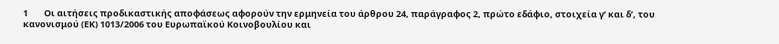1        Οι αιτήσεις προδικαστικής αποφάσεως αφορούν την ερμηνεία του άρθρου 24, παράγραφος 2, πρώτο εδάφιο, στοιχεία γʹ και δʹ, του κανονισμού (ΕΚ) 1013/2006 του Ευρωπαϊκού Κοινοβουλίου και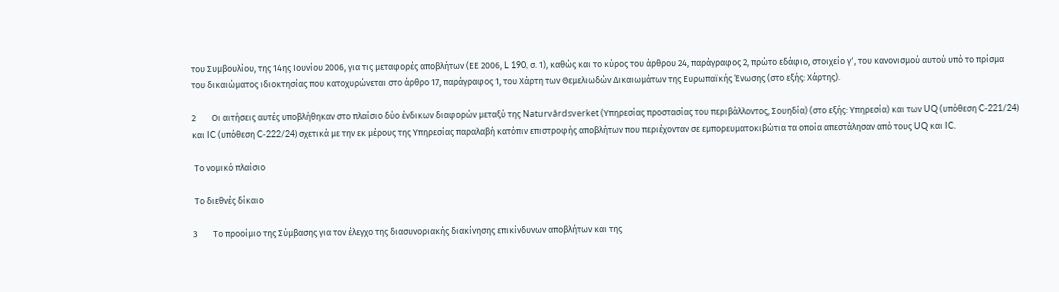του Συμβουλίου, της 14ης Ιουνίου 2006, για τις μεταφορές αποβλήτων (ΕΕ 2006, L 190, σ. 1), καθώς και το κύρος του άρθρου 24, παράγραφος 2, πρώτο εδάφιο, στοιχείο γʹ, του κανονισμού αυτού υπό το πρίσμα του δικαιώματος ιδιοκτησίας που κατοχυρώνεται στο άρθρο 17, παράγραφος 1, του Χάρτη των Θεμελιωδών Δικαιωμάτων της Ευρωπαϊκής Ένωσης (στο εξής: Χάρτης).

2        Οι αιτήσεις αυτές υποβλήθηκαν στο πλαίσιο δύο ένδικων διαφορών μεταξύ της Naturvårdsverket (Υπηρεσίας προστασίας του περιβάλλοντος, Σουηδία) (στο εξής: Υπηρεσία) και των UQ (υπόθεση C‑221/24) και IC (υπόθεση C‑222/24) σχετικά με την εκ μέρους της Υπηρεσίας παραλαβή κατόπιν επιστροφής αποβλήτων που περιέχονταν σε εμπορευματοκιβώτια τα οποία απεστάλησαν από τους UQ και IC.

 Το νομικό πλαίσιο

 Το διεθνές δίκαιο

3        Το προοίμιο της Σύμβασης για τον έλεγχο της διασυνοριακής διακίνησης επικίνδυνων αποβλήτων και της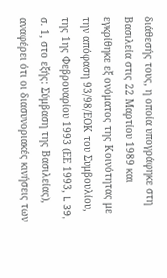διάθεσής τους, η οποία υπογράφηκε στη Βασιλεία στις 22 Μαρτίου 1989 και εγκρίθηκε εξ ονόματος της Κοινότητας με την απόφαση 93/98/ΕΟΚ του Συμβουλίου, της 1ης Φεβρουαρίου 1993 (ΕΕ 1993, L 39, σ. 1, στο εξής: Σύμβαση της Βασιλείας), αναφέρει ότι οι διασυνοριακές κινήσεις των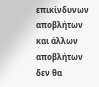επικίνδυνων αποβλήτων και άλλων αποβλήτων δεν θα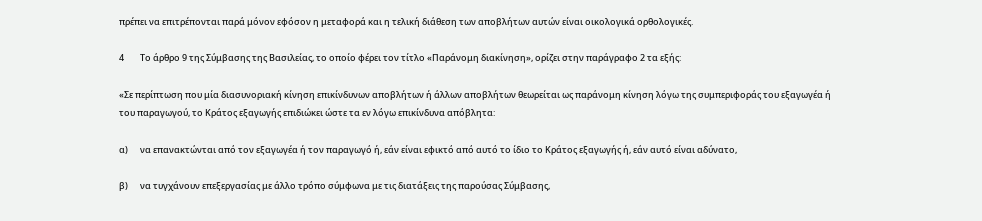πρέπει να επιτρέπονται παρά μόνον εφόσον η μεταφορά και η τελική διάθεση των αποβλήτων αυτών είναι οικολογικά ορθολογικές.

4        Το άρθρο 9 της Σύμβασης της Βασιλείας, το οποίο φέρει τον τίτλο «Παράνομη διακίνηση», ορίζει στην παράγραφο 2 τα εξής:

«Σε περίπτωση που μία διασυνοριακή κίνηση επικίνδυνων αποβλήτων ή άλλων αποβλήτων θεωρείται ως παράνομη κίνηση λόγω της συμπεριφοράς του εξαγωγέα ή του παραγωγού, το Κράτος εξαγωγής επιδιώκει ώστε τα εν λόγω επικίνδυνα απόβλητα:

α)      να επανακτώνται από τον εξαγωγέα ή τον παραγωγό ή, εάν είναι εφικτό από αυτό το ίδιο το Κράτος εξαγωγής ή, εάν αυτό είναι αδύνατο,

β)      να τυγχάνουν επεξεργασίας με άλλο τρόπο σύμφωνα με τις διατάξεις της παρούσας Σύμβασης,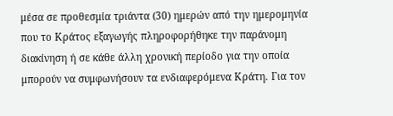μέσα σε προθεσμία τριάντα (30) ημερών από την ημερομηνία που το Κράτος εξαγωγής πληροφορήθηκε την παράνομη διακίνηση ή σε κάθε άλλη χρονική περίοδο για την οποία μπορούν να συμφωνήσουν τα ενδιαφερόμενα Κράτη. Για τον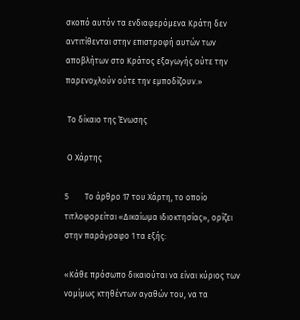σκοπό αυτόν τα ενδιαφερόμενα Κράτη δεν αντιτίθενται στην επιστροφή αυτών των αποβλήτων στο Κράτος εξαγωγής ούτε την παρενοχλούν ούτε την εμποδίζουν.»

 Το δίκαιο της Ένωσης

 Ο Χάρτης

5        Το άρθρο 17 του Χάρτη, το οποίο τιτλοφορείται «Δικαίωμα ιδιοκτησίας», ορίζει στην παράγραφο 1 τα εξής:

«Κάθε πρόσωπο δικαιούται να είναι κύριος των νομίμως κτηθέντων αγαθών του, να τα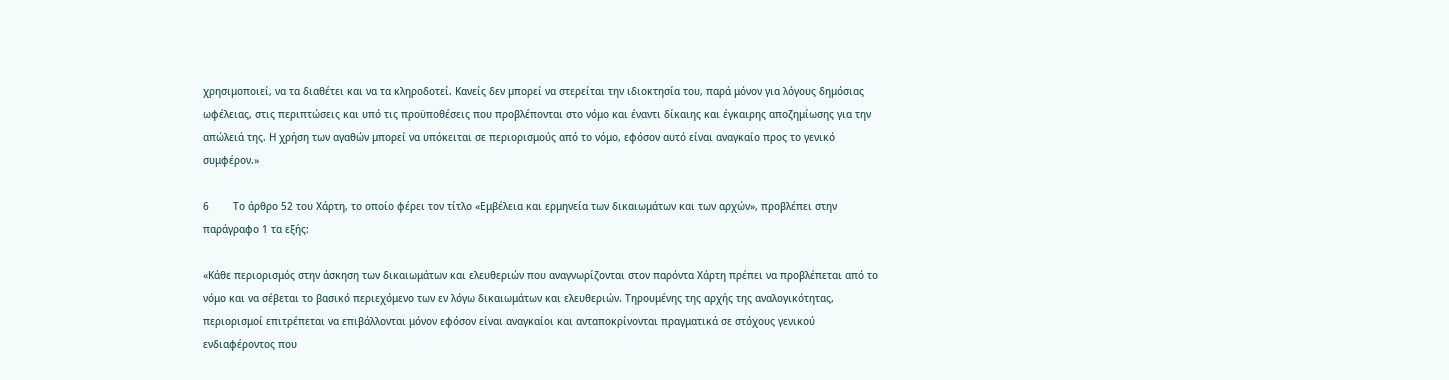χρησιμοποιεί, να τα διαθέτει και να τα κληροδοτεί. Κανείς δεν μπορεί να στερείται την ιδιοκτησία του, παρά μόνον για λόγους δημόσιας ωφέλειας, στις περιπτώσεις και υπό τις προϋποθέσεις που προβλέπονται στο νόμο και έναντι δίκαιης και έγκαιρης αποζημίωσης για την απώλειά της. Η χρήση των αγαθών μπορεί να υπόκειται σε περιορισμούς από το νόμο, εφόσον αυτό είναι αναγκαίο προς το γενικό συμφέρον.»

6        Το άρθρο 52 του Χάρτη, το οποίο φέρει τον τίτλο «Εμβέλεια και ερμηνεία των δικαιωμάτων και των αρχών», προβλέπει στην παράγραφο 1 τα εξής:

«Κάθε περιορισμός στην άσκηση των δικαιωμάτων και ελευθεριών που αναγνωρίζονται στον παρόντα Χάρτη πρέπει να προβλέπεται από το νόμο και να σέβεται το βασικό περιεχόμενο των εν λόγω δικαιωμάτων και ελευθεριών. Τηρουμένης της αρχής της αναλογικότητας, περιορισμοί επιτρέπεται να επιβάλλονται μόνον εφόσον είναι αναγκαίοι και ανταποκρίνονται πραγματικά σε στόχους γενικού ενδιαφέροντος που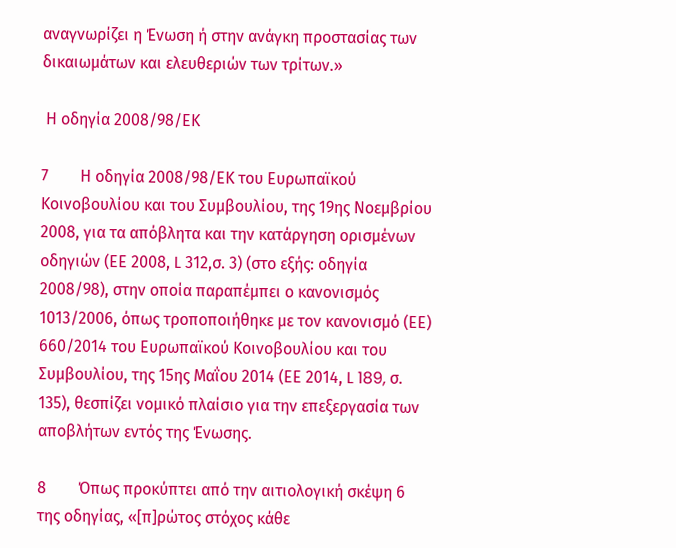αναγνωρίζει η Ένωση ή στην ανάγκη προστασίας των δικαιωμάτων και ελευθεριών των τρίτων.»

 Η οδηγία 2008/98/ΕΚ

7        Η οδηγία 2008/98/ΕΚ του Ευρωπαϊκού Κοινοβουλίου και του Συμβουλίου, της 19ης Νοεμβρίου 2008, για τα απόβλητα και την κατάργηση ορισμένων οδηγιών (ΕΕ 2008, L 312,σ. 3) (στο εξής: οδηγία 2008/98), στην οποία παραπέμπει ο κανονισμός 1013/2006, όπως τροποποιήθηκε με τον κανονισμό (ΕΕ) 660/2014 του Ευρωπαϊκού Κοινοβουλίου και του Συμβουλίου, της 15ης Μαΐου 2014 (ΕΕ 2014, L 189, σ. 135), θεσπίζει νομικό πλαίσιο για την επεξεργασία των αποβλήτων εντός της Ένωσης.

8        Όπως προκύπτει από την αιτιολογική σκέψη 6 της οδηγίας, «[π]ρώτος στόχος κάθε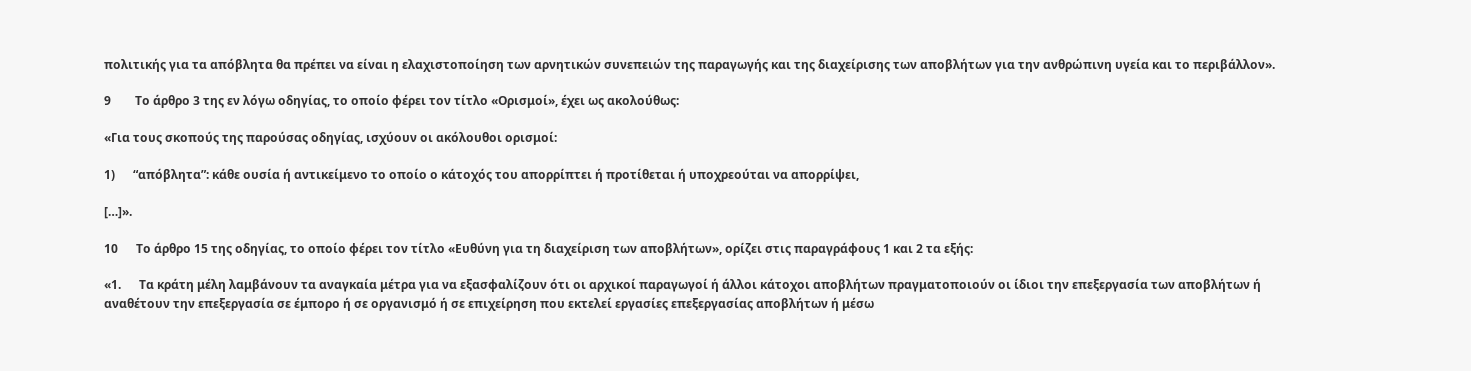πολιτικής για τα απόβλητα θα πρέπει να είναι η ελαχιστοποίηση των αρνητικών συνεπειών της παραγωγής και της διαχείρισης των αποβλήτων για την ανθρώπινη υγεία και το περιβάλλον».

9        Το άρθρο 3 της εν λόγω οδηγίας, το οποίο φέρει τον τίτλο «Ορισμοί», έχει ως ακολούθως:

«Για τους σκοπούς της παρούσας οδηγίας, ισχύουν οι ακόλουθοι ορισμοί:

1)      “απόβλητα”: κάθε ουσία ή αντικείμενο το οποίο ο κάτοχός του απορρίπτει ή προτίθεται ή υποχρεούται να απορρίψει,

[…]».

10      Το άρθρο 15 της οδηγίας, το οποίο φέρει τον τίτλο «Ευθύνη για τη διαχείριση των αποβλήτων», ορίζει στις παραγράφους 1 και 2 τα εξής:

«1.      Τα κράτη μέλη λαμβάνουν τα αναγκαία μέτρα για να εξασφαλίζουν ότι οι αρχικοί παραγωγοί ή άλλοι κάτοχοι αποβλήτων πραγματοποιούν οι ίδιοι την επεξεργασία των αποβλήτων ή αναθέτουν την επεξεργασία σε έμπορο ή σε οργανισμό ή σε επιχείρηση που εκτελεί εργασίες επεξεργασίας αποβλήτων ή μέσω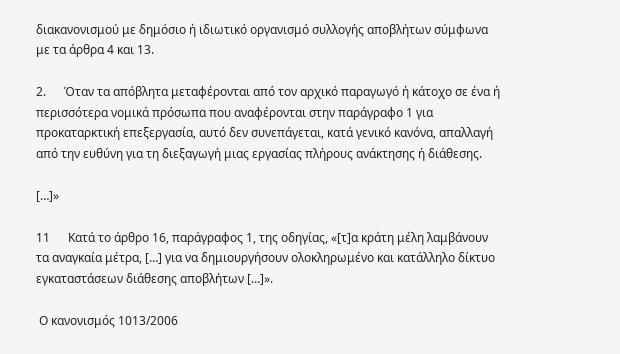διακανονισμού με δημόσιο ή ιδιωτικό οργανισμό συλλογής αποβλήτων σύμφωνα με τα άρθρα 4 και 13.

2.      Όταν τα απόβλητα μεταφέρονται από τον αρχικό παραγωγό ή κάτοχο σε ένα ή περισσότερα νομικά πρόσωπα που αναφέρονται στην παράγραφο 1 για προκαταρκτική επεξεργασία, αυτό δεν συνεπάγεται, κατά γενικό κανόνα, απαλλαγή από την ευθύνη για τη διεξαγωγή μιας εργασίας πλήρους ανάκτησης ή διάθεσης.

[…]»

11      Κατά το άρθρο 16, παράγραφος 1, της οδηγίας, «[τ]α κράτη μέλη λαμβάνουν τα αναγκαία μέτρα, […] για να δημιουργήσουν ολοκληρωμένο και κατάλληλο δίκτυο εγκαταστάσεων διάθεσης αποβλήτων […]».

 Ο κανονισμός 1013/2006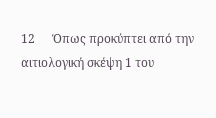12      Όπως προκύπτει από την αιτιολογική σκέψη 1 του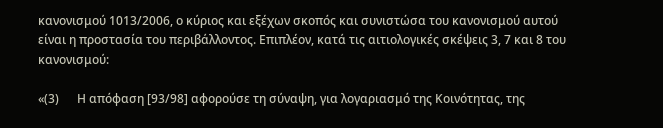κανονισμού 1013/2006, ο κύριος και εξέχων σκοπός και συνιστώσα του κανονισμού αυτού είναι η προστασία του περιβάλλοντος. Επιπλέον, κατά τις αιτιολογικές σκέψεις 3, 7 και 8 του κανονισμού:

«(3)      Η απόφαση [93/98] αφορούσε τη σύναψη, για λογαριασμό της Κοινότητας, της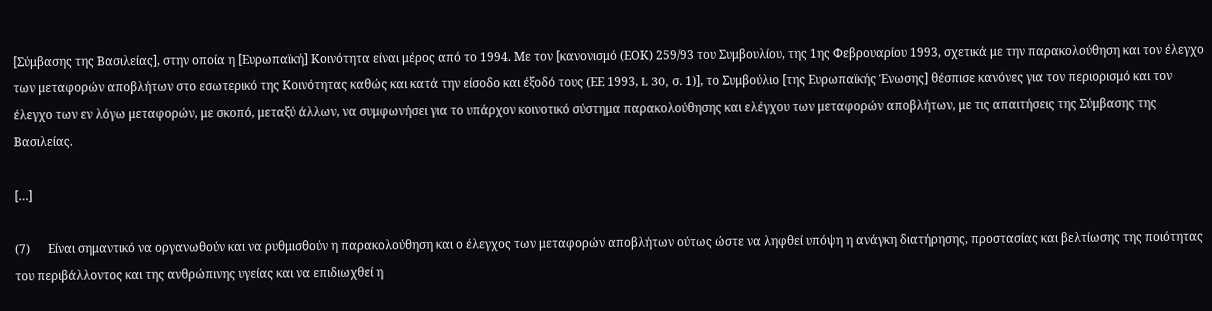[Σύμβασης της Βασιλείας], στην οποία η [Ευρωπαϊκή] Κοινότητα είναι μέρος από το 1994. Με τον [κανονισμό (ΕΟΚ) 259/93 του Συμβουλίου, της 1ης Φεβρουαρίου 1993, σχετικά με την παρακολούθηση και τον έλεγχο των μεταφορών αποβλήτων στο εσωτερικό της Κοινότητας καθώς και κατά την είσοδο και έξοδό τους (ΕΕ 1993, L 30, σ. 1)], το Συμβούλιο [της Ευρωπαϊκής Ένωσης] θέσπισε κανόνες για τον περιορισμό και τον έλεγχο των εν λόγω μεταφορών, με σκοπό, μεταξύ άλλων, να συμφωνήσει για το υπάρχον κοινοτικό σύστημα παρακολούθησης και ελέγχου των μεταφορών αποβλήτων, με τις απαιτήσεις της Σύμβασης της Βασιλείας.

[…]

(7)      Είναι σημαντικό να οργανωθούν και να ρυθμισθούν η παρακολούθηση και ο έλεγχος των μεταφορών αποβλήτων ούτως ώστε να ληφθεί υπόψη η ανάγκη διατήρησης, προστασίας και βελτίωσης της ποιότητας του περιβάλλοντος και της ανθρώπινης υγείας και να επιδιωχθεί η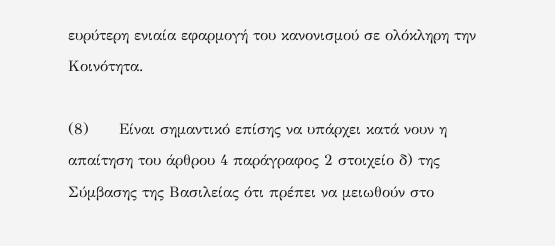ευρύτερη ενιαία εφαρμογή του κανονισμού σε ολόκληρη την Κοινότητα.

(8)      Είναι σημαντικό επίσης να υπάρχει κατά νουν η απαίτηση του άρθρου 4 παράγραφος 2 στοιχείο δ) της Σύμβασης της Βασιλείας ότι πρέπει να μειωθούν στο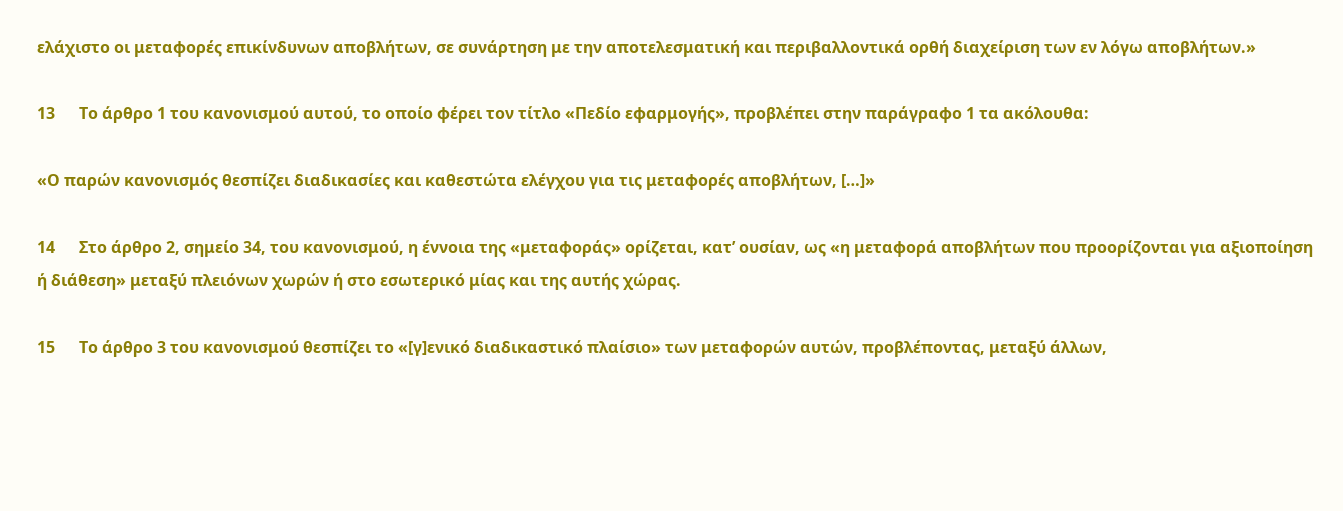ελάχιστο οι μεταφορές επικίνδυνων αποβλήτων, σε συνάρτηση με την αποτελεσματική και περιβαλλοντικά ορθή διαχείριση των εν λόγω αποβλήτων.»

13      Το άρθρο 1 του κανονισμού αυτού, το οποίο φέρει τον τίτλο «Πεδίο εφαρμογής», προβλέπει στην παράγραφο 1 τα ακόλουθα:

«Ο παρών κανονισμός θεσπίζει διαδικασίες και καθεστώτα ελέγχου για τις μεταφορές αποβλήτων, […]»

14      Στο άρθρο 2, σημείο 34, του κανονισμού, η έννοια της «μεταφοράς» ορίζεται, κατ’ ουσίαν, ως «η μεταφορά αποβλήτων που προορίζονται για αξιοποίηση ή διάθεση» μεταξύ πλειόνων χωρών ή στο εσωτερικό μίας και της αυτής χώρας.

15      Το άρθρο 3 του κανονισμού θεσπίζει το «[γ]ενικό διαδικαστικό πλαίσιο» των μεταφορών αυτών, προβλέποντας, μεταξύ άλλων,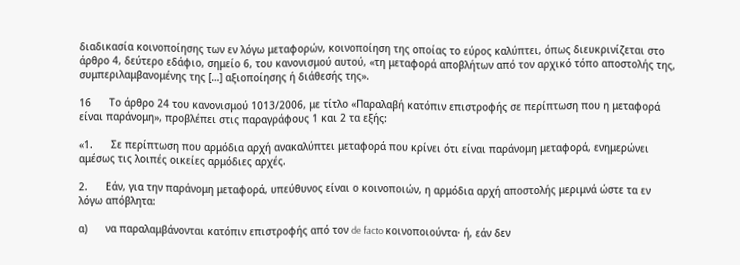διαδικασία κοινοποίησης των εν λόγω μεταφορών, κοινοποίηση της οποίας το εύρος καλύπτει, όπως διευκρινίζεται στο άρθρο 4, δεύτερο εδάφιο, σημείο 6, του κανονισμού αυτού, «τη μεταφορά αποβλήτων από τον αρχικό τόπο αποστολής της, συμπεριλαμβανομένης της […] αξιοποίησης ή διάθεσής της».

16      Το άρθρο 24 του κανονισμού 1013/2006, με τίτλο «Παραλαβή κατόπιν επιστροφής σε περίπτωση που η μεταφορά είναι παράνομη», προβλέπει στις παραγράφους 1 και 2 τα εξής:

«1.      Σε περίπτωση που αρμόδια αρχή ανακαλύπτει μεταφορά που κρίνει ότι είναι παράνομη μεταφορά, ενημερώνει αμέσως τις λοιπές οικείες αρμόδιες αρχές.

2.      Εάν, για την παράνομη μεταφορά, υπεύθυνος είναι ο κοινοποιών, η αρμόδια αρχή αποστολής μεριμνά ώστε τα εν λόγω απόβλητα:

α)      να παραλαμβάνονται κατόπιν επιστροφής από τον de facto κοινοποιούντα· ή, εάν δεν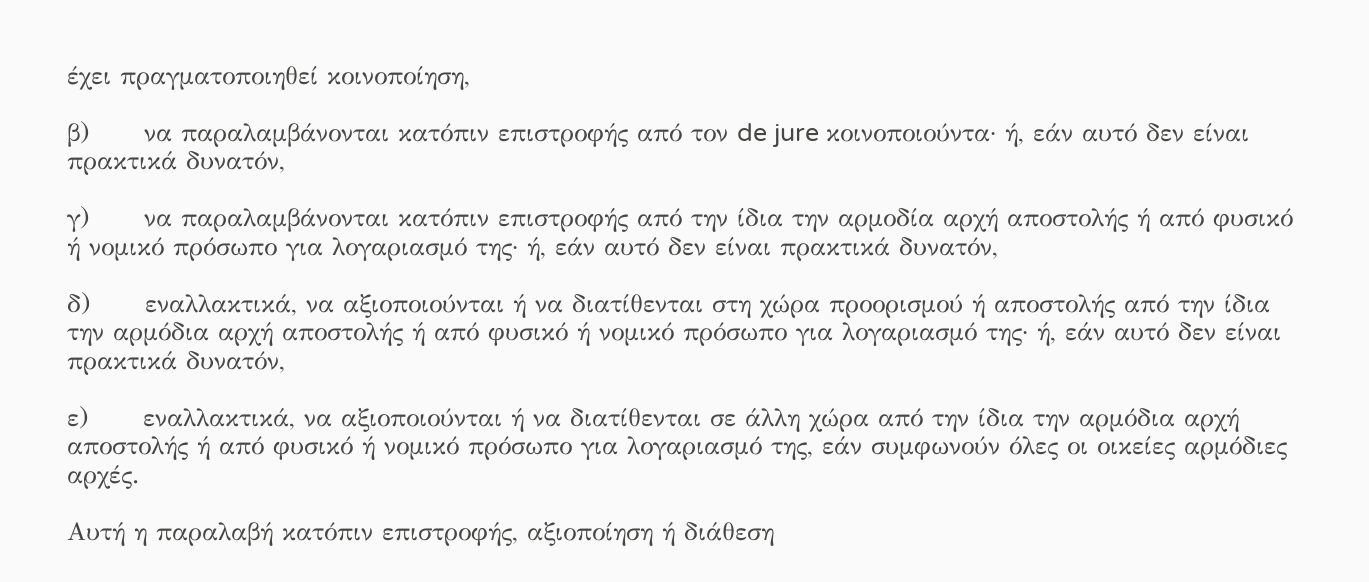έχει πραγματοποιηθεί κοινοποίηση,

β)      να παραλαμβάνονται κατόπιν επιστροφής από τον de jure κοινοποιούντα· ή, εάν αυτό δεν είναι πρακτικά δυνατόν,

γ)      να παραλαμβάνονται κατόπιν επιστροφής από την ίδια την αρμοδία αρχή αποστολής ή από φυσικό ή νομικό πρόσωπο για λογαριασμό της· ή, εάν αυτό δεν είναι πρακτικά δυνατόν,

δ)      εναλλακτικά, να αξιοποιούνται ή να διατίθενται στη χώρα προορισμού ή αποστολής από την ίδια την αρμόδια αρχή αποστολής ή από φυσικό ή νομικό πρόσωπο για λογαριασμό της· ή, εάν αυτό δεν είναι πρακτικά δυνατόν,

ε)      εναλλακτικά, να αξιοποιούνται ή να διατίθενται σε άλλη χώρα από την ίδια την αρμόδια αρχή αποστολής ή από φυσικό ή νομικό πρόσωπο για λογαριασμό της, εάν συμφωνούν όλες οι οικείες αρμόδιες αρχές.

Αυτή η παραλαβή κατόπιν επιστροφής, αξιοποίηση ή διάθεση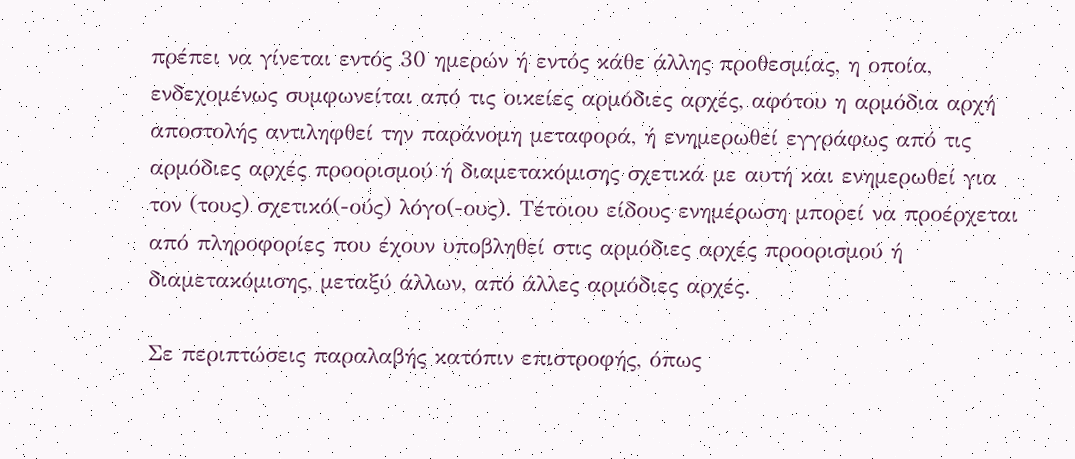πρέπει να γίνεται εντός 30 ημερών ή εντός κάθε άλλης προθεσμίας, η οποία, ενδεχομένως συμφωνείται από τις οικείες αρμόδιες αρχές, αφότου η αρμόδια αρχή αποστολής αντιληφθεί την παράνομη μεταφορά, ή ενημερωθεί εγγράφως από τις αρμόδιες αρχές προορισμού ή διαμετακόμισης σχετικά με αυτή και ενημερωθεί για τον (τους) σχετικό(-ούς) λόγο(-ους). Τέτοιου είδους ενημέρωση μπορεί να προέρχεται από πληροφορίες που έχουν υποβληθεί στις αρμόδιες αρχές προορισμού ή διαμετακόμισης, μεταξύ άλλων, από άλλες αρμόδιες αρχές.

Σε περιπτώσεις παραλαβής κατόπιν επιστροφής, όπως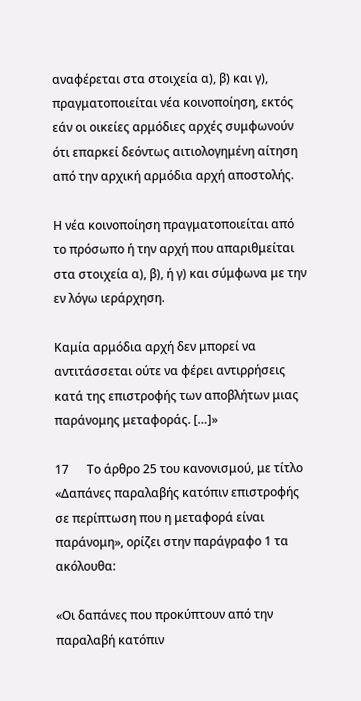αναφέρεται στα στοιχεία α), β) και γ), πραγματοποιείται νέα κοινοποίηση, εκτός εάν οι οικείες αρμόδιες αρχές συμφωνούν ότι επαρκεί δεόντως αιτιολογημένη αίτηση από την αρχική αρμόδια αρχή αποστολής.

Η νέα κοινοποίηση πραγματοποιείται από το πρόσωπο ή την αρχή που απαριθμείται στα στοιχεία α), β), ή γ) και σύμφωνα με την εν λόγω ιεράρχηση.

Καμία αρμόδια αρχή δεν μπορεί να αντιτάσσεται ούτε να φέρει αντιρρήσεις κατά της επιστροφής των αποβλήτων μιας παράνομης μεταφοράς. […]»

17      Το άρθρο 25 του κανονισμού, με τίτλο «Δαπάνες παραλαβής κατόπιν επιστροφής σε περίπτωση που η μεταφορά είναι παράνομη», ορίζει στην παράγραφο 1 τα ακόλουθα:

«Οι δαπάνες που προκύπτουν από την παραλαβή κατόπιν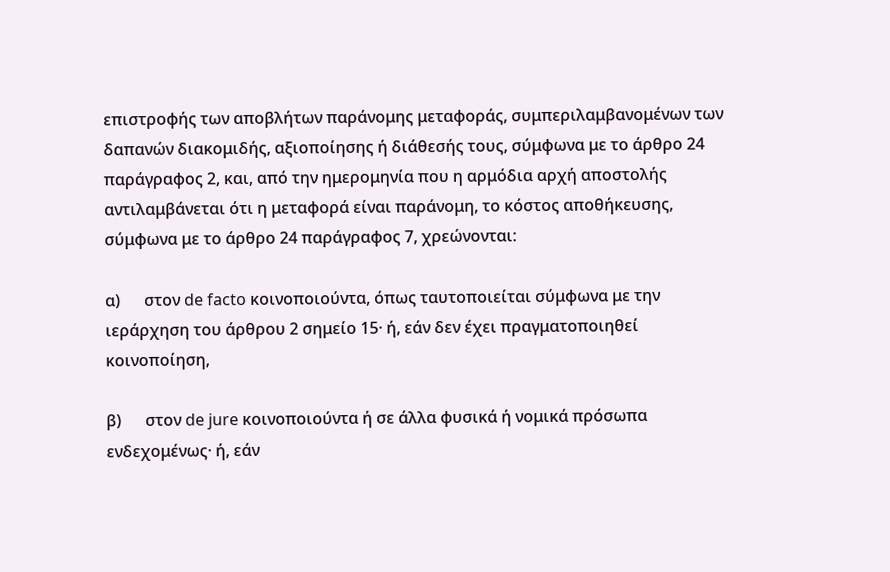επιστροφής των αποβλήτων παράνομης μεταφοράς, συμπεριλαμβανομένων των δαπανών διακομιδής, αξιοποίησης ή διάθεσής τους, σύμφωνα με το άρθρο 24 παράγραφος 2, και, από την ημερομηνία που η αρμόδια αρχή αποστολής αντιλαμβάνεται ότι η μεταφορά είναι παράνομη, το κόστος αποθήκευσης, σύμφωνα με το άρθρο 24 παράγραφος 7, χρεώνονται:

α)      στον de facto κοινοποιούντα, όπως ταυτοποιείται σύμφωνα με την ιεράρχηση του άρθρου 2 σημείο 15· ή, εάν δεν έχει πραγματοποιηθεί κοινοποίηση,

β)      στον de jure κοινοποιούντα ή σε άλλα φυσικά ή νομικά πρόσωπα ενδεχομένως· ή, εάν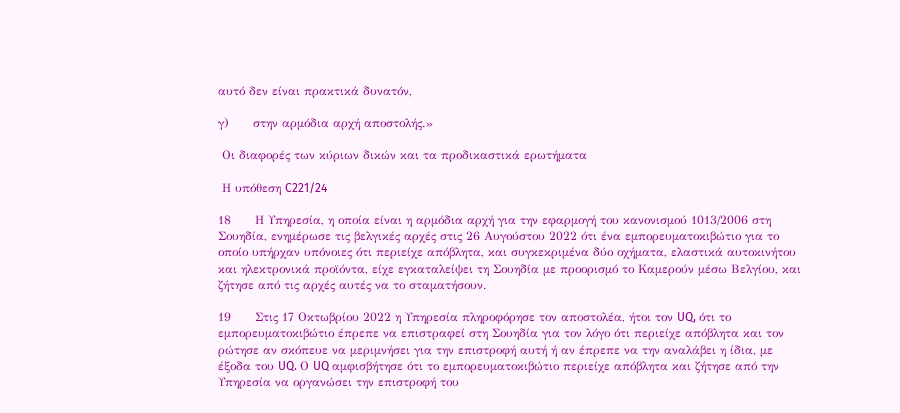αυτό δεν είναι πρακτικά δυνατόν,

γ)      στην αρμόδια αρχή αποστολής.»

 Οι διαφορές των κύριων δικών και τα προδικαστικά ερωτήματα

 Η υπόθεση C221/24

18      Η Υπηρεσία, η οποία είναι η αρμόδια αρχή για την εφαρμογή του κανονισμού 1013/2006 στη Σουηδία, ενημέρωσε τις βελγικές αρχές στις 26 Αυγούστου 2022 ότι ένα εμπορευματοκιβώτιο για το οποίο υπήρχαν υπόνοιες ότι περιείχε απόβλητα, και συγκεκριμένα δύο οχήματα, ελαστικά αυτοκινήτου και ηλεκτρονικά προϊόντα, είχε εγκαταλείψει τη Σουηδία με προορισμό το Καμερούν μέσω Βελγίου, και ζήτησε από τις αρχές αυτές να το σταματήσουν.

19      Στις 17 Οκτωβρίου 2022 η Υπηρεσία πληροφόρησε τον αποστολέα, ήτοι τον UQ, ότι το εμπορευματοκιβώτιο έπρεπε να επιστραφεί στη Σουηδία για τον λόγο ότι περιείχε απόβλητα και τον ρώτησε αν σκόπευε να μεριμνήσει για την επιστροφή αυτή ή αν έπρεπε να την αναλάβει η ίδια, με έξοδα του UQ. Ο UQ αμφισβήτησε ότι το εμπορευματοκιβώτιο περιείχε απόβλητα και ζήτησε από την Υπηρεσία να οργανώσει την επιστροφή του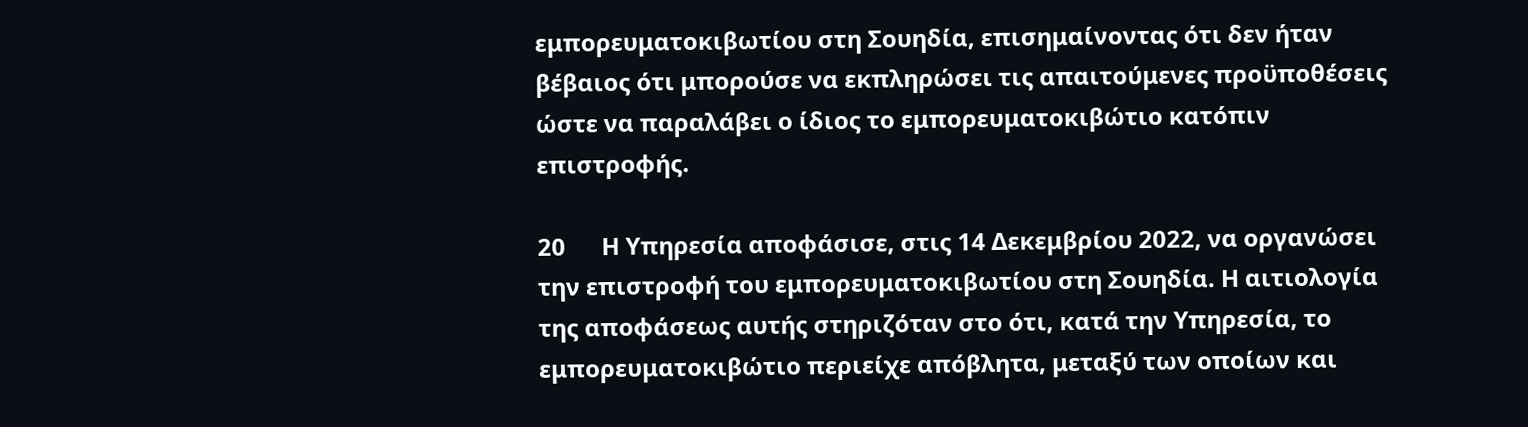εμπορευματοκιβωτίου στη Σουηδία, επισημαίνοντας ότι δεν ήταν βέβαιος ότι μπορούσε να εκπληρώσει τις απαιτούμενες προϋποθέσεις ώστε να παραλάβει ο ίδιος το εμπορευματοκιβώτιο κατόπιν επιστροφής.

20      Η Υπηρεσία αποφάσισε, στις 14 Δεκεμβρίου 2022, να οργανώσει την επιστροφή του εμπορευματοκιβωτίου στη Σουηδία. Η αιτιολογία της αποφάσεως αυτής στηριζόταν στο ότι, κατά την Υπηρεσία, το εμπορευματοκιβώτιο περιείχε απόβλητα, μεταξύ των οποίων και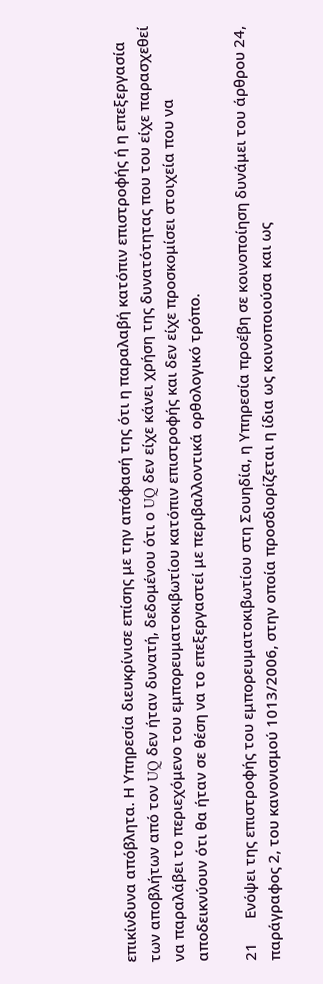επικίνδυνα απόβλητα. Η Υπηρεσία διευκρίνισε επίσης με την απόφασή της ότι η παραλαβή κατόπιν επιστροφής ή η επεξεργασία των αποβλήτων από τον UQ δεν ήταν δυνατή, δεδομένου ότι ο UQ δεν είχε κάνει χρήση της δυνατότητας που του είχε παρασχεθεί να παραλάβει το περιεχόμενο του εμπορευματοκιβωτίου κατόπιν επιστροφής και δεν είχε προσκομίσει στοιχεία που να αποδεικνύουν ότι θα ήταν σε θέση να το επεξεργαστεί με περιβαλλοντικά ορθολογικό τρόπο.

21      Ενόψει της επιστροφής του εμπορευματοκιβωτίου στη Σουηδία, η Υπηρεσία προέβη σε κοινοποίηση δυνάμει του άρθρου 24, παράγραφος 2, του κανονισμού 1013/2006, στην οποία προσδιορίζεται η ίδια ως κοινοποιούσα και ως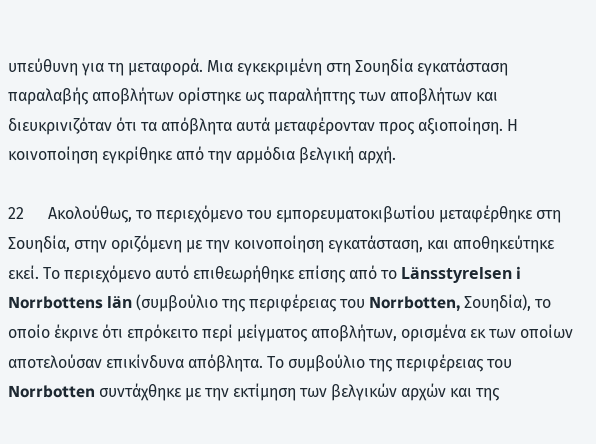υπεύθυνη για τη μεταφορά. Μια εγκεκριμένη στη Σουηδία εγκατάσταση παραλαβής αποβλήτων ορίστηκε ως παραλήπτης των αποβλήτων και διευκρινιζόταν ότι τα απόβλητα αυτά μεταφέρονταν προς αξιοποίηση. Η κοινοποίηση εγκρίθηκε από την αρμόδια βελγική αρχή.

22      Ακολούθως, το περιεχόμενο του εμπορευματοκιβωτίου μεταφέρθηκε στη Σουηδία, στην οριζόμενη με την κοινοποίηση εγκατάσταση, και αποθηκεύτηκε εκεί. Το περιεχόμενο αυτό επιθεωρήθηκε επίσης από το Länsstyrelsen i Norrbottens län (συμβούλιο της περιφέρειας του Norrbotten, Σουηδία), το οποίο έκρινε ότι επρόκειτο περί μείγματος αποβλήτων, ορισμένα εκ των οποίων αποτελούσαν επικίνδυνα απόβλητα. Το συμβούλιο της περιφέρειας του Norrbotten συντάχθηκε με την εκτίμηση των βελγικών αρχών και της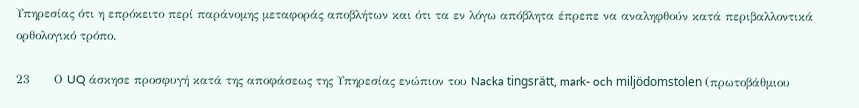Υπηρεσίας ότι η επρόκειτο περί παράνομης μεταφοράς αποβλήτων και ότι τα εν λόγω απόβλητα έπρεπε να αναληφθούν κατά περιβαλλοντικά ορθολογικό τρόπο.

23      Ο UQ άσκησε προσφυγή κατά της αποφάσεως της Υπηρεσίας ενώπιον του Nacka tingsrätt, mark- och miljödomstolen (πρωτοβάθμιου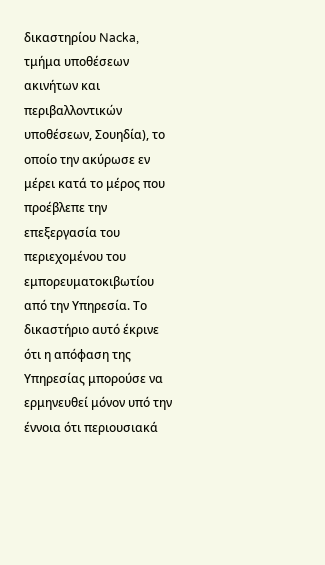δικαστηρίου Nacka, τμήμα υποθέσεων ακινήτων και περιβαλλοντικών υποθέσεων, Σουηδία), το οποίο την ακύρωσε εν μέρει κατά το μέρος που προέβλεπε την επεξεργασία του περιεχομένου του εμπορευματοκιβωτίου από την Υπηρεσία. Το δικαστήριο αυτό έκρινε ότι η απόφαση της Υπηρεσίας μπορούσε να ερμηνευθεί μόνον υπό την έννοια ότι περιουσιακά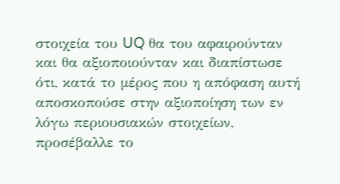στοιχεία του UQ θα του αφαιρούνταν και θα αξιοποιούνταν και διαπίστωσε ότι, κατά το μέρος που η απόφαση αυτή αποσκοπούσε στην αξιοποίηση των εν λόγω περιουσιακών στοιχείων, προσέβαλλε το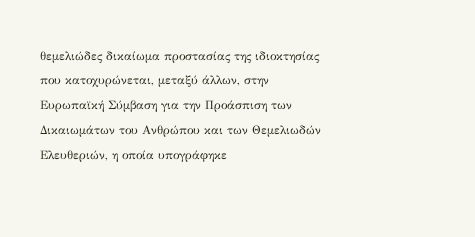θεμελιώδες δικαίωμα προστασίας της ιδιοκτησίας που κατοχυρώνεται, μεταξύ άλλων, στην Ευρωπαϊκή Σύμβαση για την Προάσπιση των Δικαιωμάτων του Ανθρώπου και των Θεμελιωδών Ελευθεριών, η οποία υπογράφηκε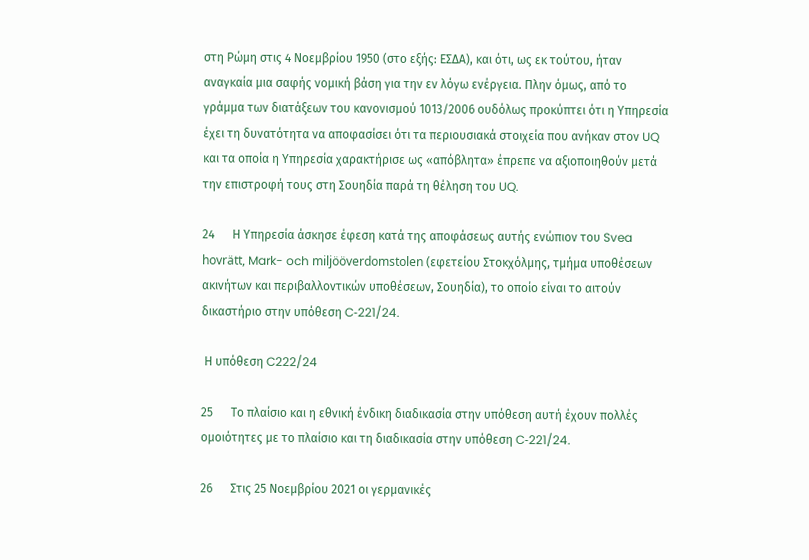στη Ρώμη στις 4 Νοεμβρίου 1950 (στο εξής: ΕΣΔΑ), και ότι, ως εκ τούτου, ήταν αναγκαία μια σαφής νομική βάση για την εν λόγω ενέργεια. Πλην όμως, από το γράμμα των διατάξεων του κανονισμού 1013/2006 ουδόλως προκύπτει ότι η Υπηρεσία έχει τη δυνατότητα να αποφασίσει ότι τα περιουσιακά στοιχεία που ανήκαν στον UQ και τα οποία η Υπηρεσία χαρακτήρισε ως «απόβλητα» έπρεπε να αξιοποιηθούν μετά την επιστροφή τους στη Σουηδία παρά τη θέληση του UQ.

24      Η Υπηρεσία άσκησε έφεση κατά της αποφάσεως αυτής ενώπιον του Svea hovrätt, Mark- och miljööverdomstolen (εφετείου Στοκχόλμης, τμήμα υποθέσεων ακινήτων και περιβαλλοντικών υποθέσεων, Σουηδία), το οποίο είναι το αιτούν δικαστήριο στην υπόθεση C‑221/24.

 Η υπόθεση C222/24

25      Το πλαίσιο και η εθνική ένδικη διαδικασία στην υπόθεση αυτή έχουν πολλές ομοιότητες με το πλαίσιο και τη διαδικασία στην υπόθεση C‑221/24.

26      Στις 25 Νοεμβρίου 2021 οι γερμανικές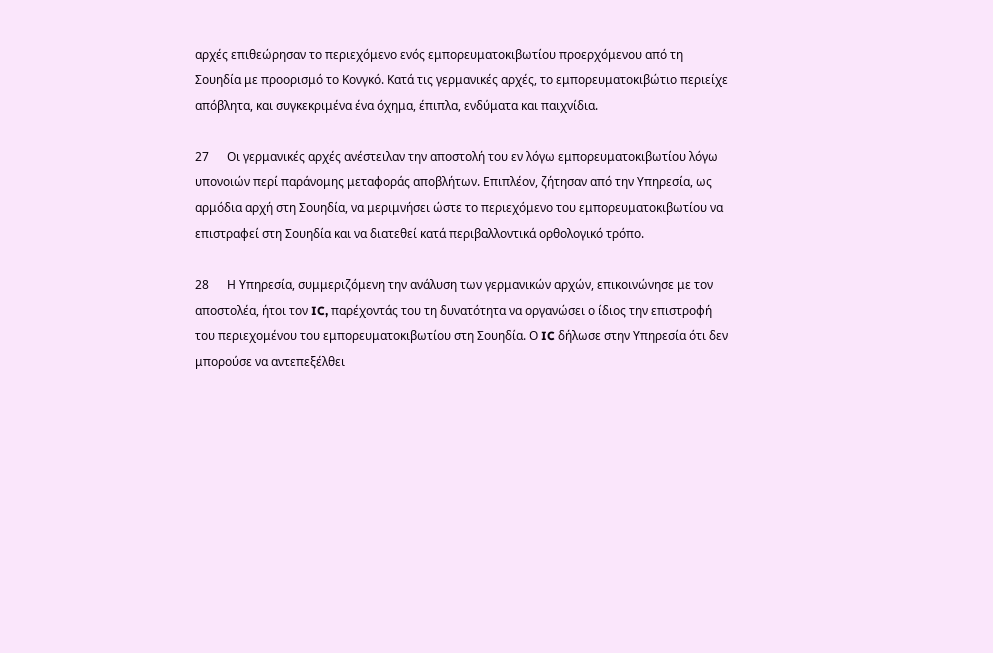αρχές επιθεώρησαν το περιεχόμενο ενός εμπορευματοκιβωτίου προερχόμενου από τη Σουηδία με προορισμό το Κονγκό. Κατά τις γερμανικές αρχές, το εμπορευματοκιβώτιο περιείχε απόβλητα, και συγκεκριμένα ένα όχημα, έπιπλα, ενδύματα και παιχνίδια.

27      Οι γερμανικές αρχές ανέστειλαν την αποστολή του εν λόγω εμπορευματοκιβωτίου λόγω υπονοιών περί παράνομης μεταφοράς αποβλήτων. Επιπλέον, ζήτησαν από την Υπηρεσία, ως αρμόδια αρχή στη Σουηδία, να μεριμνήσει ώστε το περιεχόμενο του εμπορευματοκιβωτίου να επιστραφεί στη Σουηδία και να διατεθεί κατά περιβαλλοντικά ορθολογικό τρόπο.

28      Η Υπηρεσία, συμμεριζόμενη την ανάλυση των γερμανικών αρχών, επικοινώνησε με τον αποστολέα, ήτοι τον IC, παρέχοντάς του τη δυνατότητα να οργανώσει ο ίδιος την επιστροφή του περιεχομένου του εμπορευματοκιβωτίου στη Σουηδία. Ο IC δήλωσε στην Υπηρεσία ότι δεν μπορούσε να αντεπεξέλθει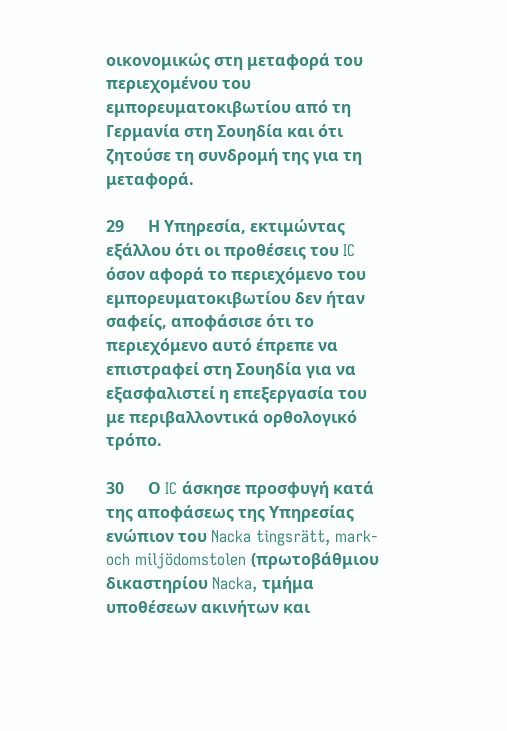οικονομικώς στη μεταφορά του περιεχομένου του εμπορευματοκιβωτίου από τη Γερμανία στη Σουηδία και ότι ζητούσε τη συνδρομή της για τη μεταφορά.

29      Η Υπηρεσία, εκτιμώντας εξάλλου ότι οι προθέσεις του IC όσον αφορά το περιεχόμενο του εμπορευματοκιβωτίου δεν ήταν σαφείς, αποφάσισε ότι το περιεχόμενο αυτό έπρεπε να επιστραφεί στη Σουηδία για να εξασφαλιστεί η επεξεργασία του με περιβαλλοντικά ορθολογικό τρόπο.

30      Ο IC άσκησε προσφυγή κατά της αποφάσεως της Υπηρεσίας ενώπιον του Nacka tingsrätt, mark- och miljödomstolen (πρωτοβάθμιου δικαστηρίου Nacka, τμήμα υποθέσεων ακινήτων και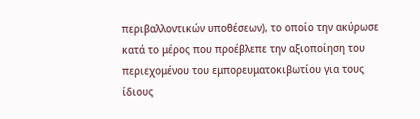περιβαλλοντικών υποθέσεων), το οποίο την ακύρωσε κατά το μέρος που προέβλεπε την αξιοποίηση του περιεχομένου του εμπορευματοκιβωτίου για τους ίδιους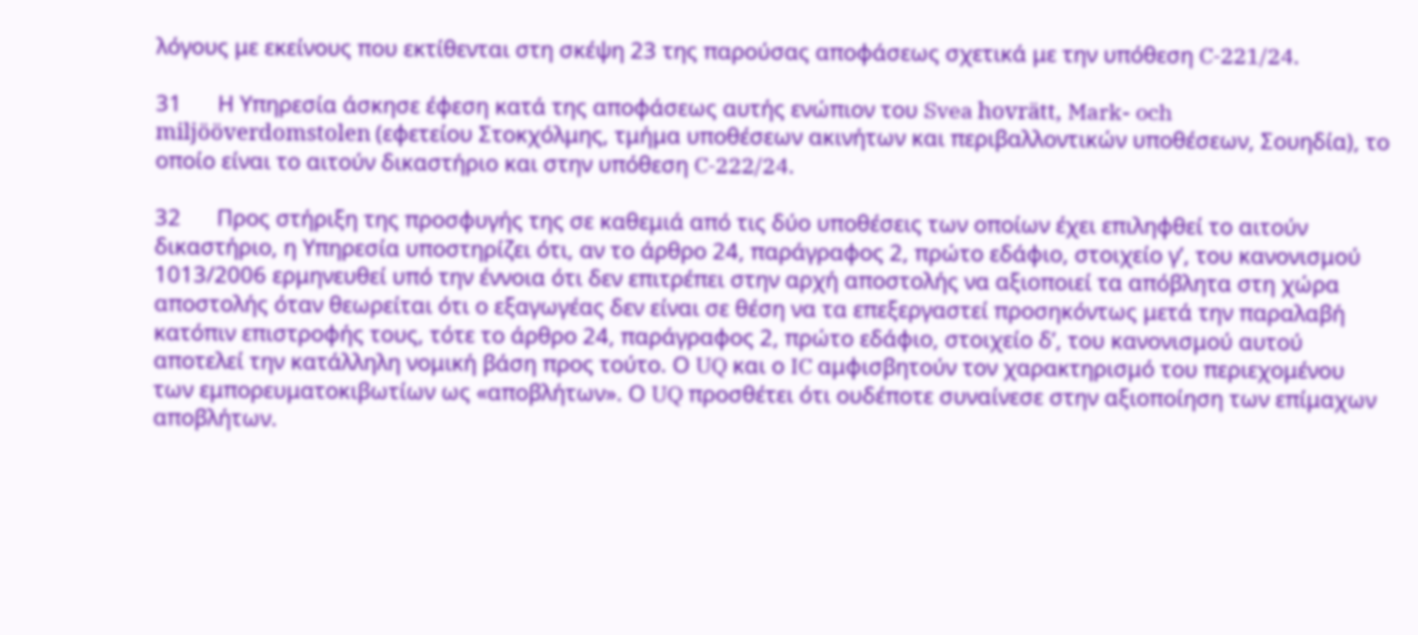λόγους με εκείνους που εκτίθενται στη σκέψη 23 της παρούσας αποφάσεως σχετικά με την υπόθεση C‑221/24.

31      Η Υπηρεσία άσκησε έφεση κατά της αποφάσεως αυτής ενώπιον του Svea hovrätt, Mark- och miljööverdomstolen (εφετείου Στοκχόλμης, τμήμα υποθέσεων ακινήτων και περιβαλλοντικών υποθέσεων, Σουηδία), το οποίο είναι το αιτούν δικαστήριο και στην υπόθεση C‑222/24.

32      Προς στήριξη της προσφυγής της σε καθεμιά από τις δύο υποθέσεις των οποίων έχει επιληφθεί το αιτούν δικαστήριο, η Υπηρεσία υποστηρίζει ότι, αν το άρθρο 24, παράγραφος 2, πρώτο εδάφιο, στοιχείο γʹ, του κανονισμού 1013/2006 ερμηνευθεί υπό την έννοια ότι δεν επιτρέπει στην αρχή αποστολής να αξιοποιεί τα απόβλητα στη χώρα αποστολής όταν θεωρείται ότι ο εξαγωγέας δεν είναι σε θέση να τα επεξεργαστεί προσηκόντως μετά την παραλαβή κατόπιν επιστροφής τους, τότε το άρθρο 24, παράγραφος 2, πρώτο εδάφιο, στοιχείο δʹ, του κανονισμού αυτού αποτελεί την κατάλληλη νομική βάση προς τούτο. Ο UQ και ο IC αμφισβητούν τον χαρακτηρισμό του περιεχομένου των εμπορευματοκιβωτίων ως «αποβλήτων». Ο UQ προσθέτει ότι ουδέποτε συναίνεσε στην αξιοποίηση των επίμαχων αποβλήτων.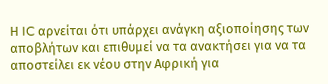Η IC αρνείται ότι υπάρχει ανάγκη αξιοποίησης των αποβλήτων και επιθυμεί να τα ανακτήσει για να τα αποστείλει εκ νέου στην Αφρική για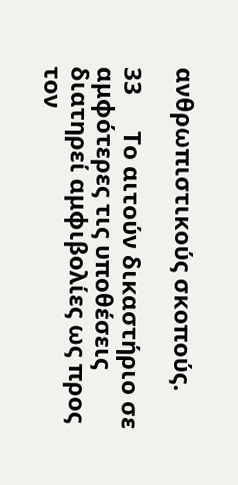ανθρωπιστικούς σκοπούς.

33      Το αιτούν δικαστήριο σε αμφότερες τις υποθέσεις διατηρεί αμφιβολίες ως προς τον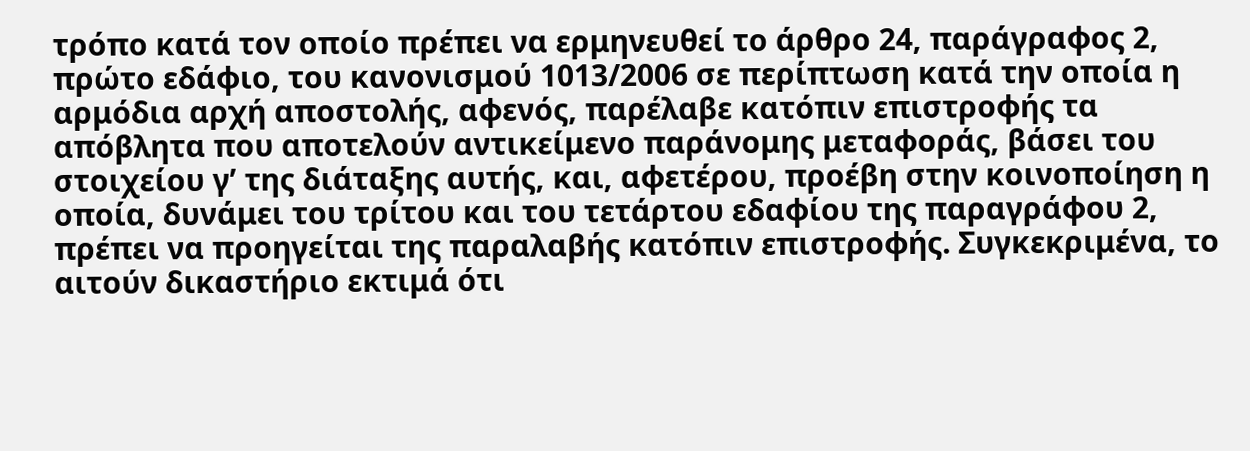τρόπο κατά τον οποίο πρέπει να ερμηνευθεί το άρθρο 24, παράγραφος 2, πρώτο εδάφιο, του κανονισμού 1013/2006 σε περίπτωση κατά την οποία η αρμόδια αρχή αποστολής, αφενός, παρέλαβε κατόπιν επιστροφής τα απόβλητα που αποτελούν αντικείμενο παράνομης μεταφοράς, βάσει του στοιχείου γʹ της διάταξης αυτής, και, αφετέρου, προέβη στην κοινοποίηση η οποία, δυνάμει του τρίτου και του τετάρτου εδαφίου της παραγράφου 2, πρέπει να προηγείται της παραλαβής κατόπιν επιστροφής. Συγκεκριμένα, το αιτούν δικαστήριο εκτιμά ότι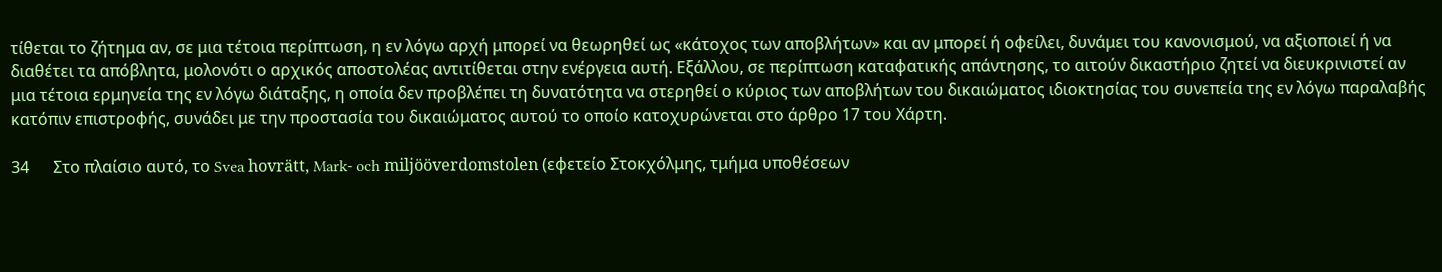τίθεται το ζήτημα αν, σε μια τέτοια περίπτωση, η εν λόγω αρχή μπορεί να θεωρηθεί ως «κάτοχος των αποβλήτων» και αν μπορεί ή οφείλει, δυνάμει του κανονισμού, να αξιοποιεί ή να διαθέτει τα απόβλητα, μολονότι ο αρχικός αποστολέας αντιτίθεται στην ενέργεια αυτή. Εξάλλου, σε περίπτωση καταφατικής απάντησης, το αιτούν δικαστήριο ζητεί να διευκρινιστεί αν μια τέτοια ερμηνεία της εν λόγω διάταξης, η οποία δεν προβλέπει τη δυνατότητα να στερηθεί ο κύριος των αποβλήτων του δικαιώματος ιδιοκτησίας του συνεπεία της εν λόγω παραλαβής κατόπιν επιστροφής, συνάδει με την προστασία του δικαιώματος αυτού το οποίο κατοχυρώνεται στο άρθρο 17 του Χάρτη.

34      Στο πλαίσιο αυτό, το Svea hovrätt, Mark- och miljööverdomstolen (εφετείο Στοκχόλμης, τμήμα υποθέσεων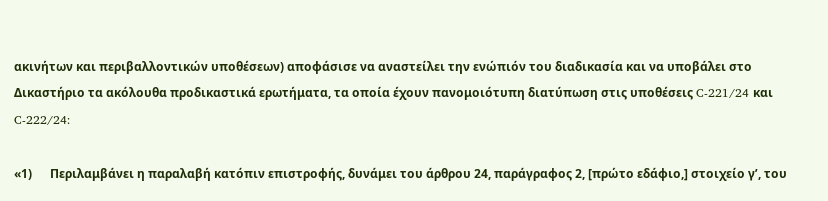ακινήτων και περιβαλλοντικών υποθέσεων) αποφάσισε να αναστείλει την ενώπιόν του διαδικασία και να υποβάλει στο Δικαστήριο τα ακόλουθα προδικαστικά ερωτήματα, τα οποία έχουν πανομοιότυπη διατύπωση στις υποθέσεις C‑221/24 και C‑222/24:

«1)      Περιλαμβάνει η παραλαβή κατόπιν επιστροφής, δυνάμει του άρθρου 24, παράγραφος 2, [πρώτο εδάφιο,] στοιχείο γʹ, του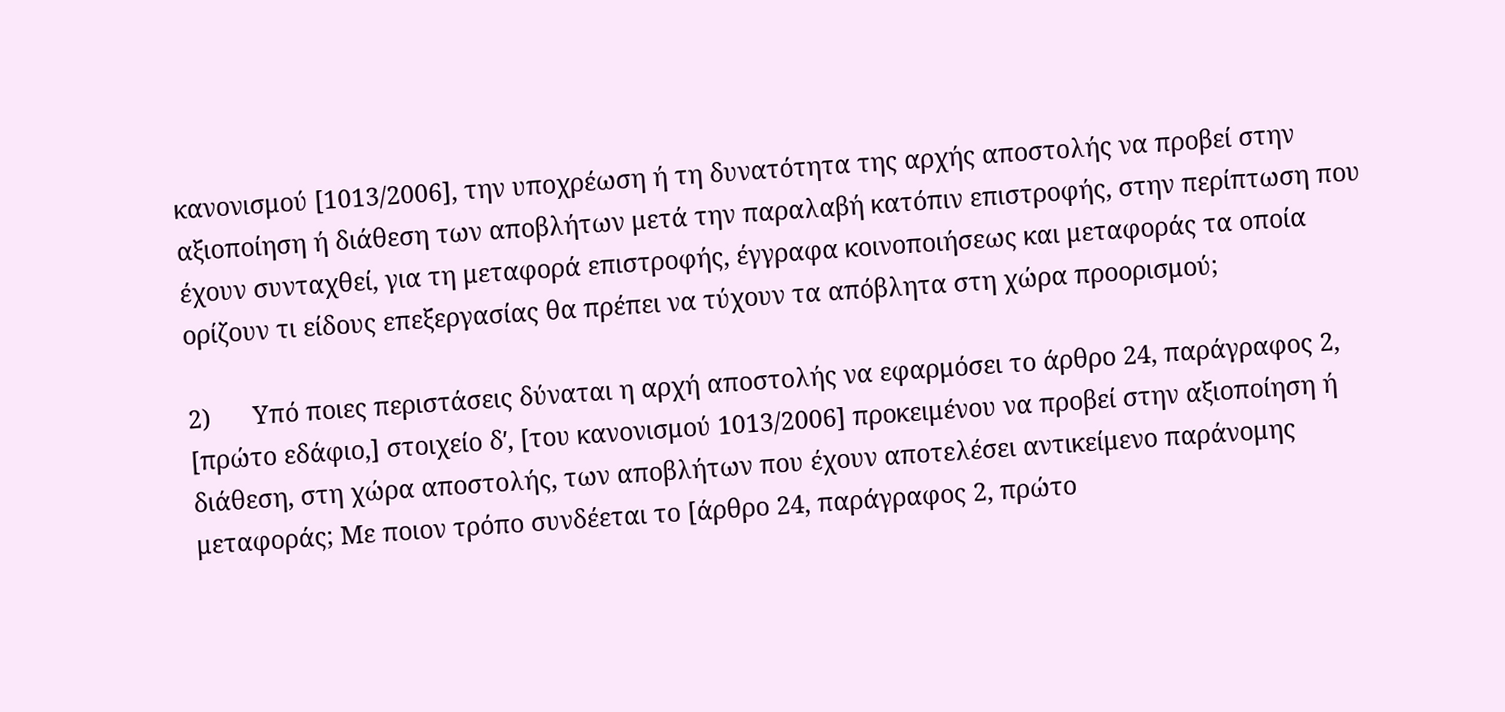κανονισμού [1013/2006], την υποχρέωση ή τη δυνατότητα της αρχής αποστολής να προβεί στην αξιοποίηση ή διάθεση των αποβλήτων μετά την παραλαβή κατόπιν επιστροφής, στην περίπτωση που έχουν συνταχθεί, για τη μεταφορά επιστροφής, έγγραφα κοινοποιήσεως και μεταφοράς τα οποία ορίζουν τι είδους επεξεργασίας θα πρέπει να τύχουν τα απόβλητα στη χώρα προορισμού;

2)      Υπό ποιες περιστάσεις δύναται η αρχή αποστολής να εφαρμόσει το άρθρο 24, παράγραφος 2, [πρώτο εδάφιο,] στοιχείο δʹ, [του κανονισμού 1013/2006] προκειμένου να προβεί στην αξιοποίηση ή διάθεση, στη χώρα αποστολής, των αποβλήτων που έχουν αποτελέσει αντικείμενο παράνομης μεταφοράς; Με ποιον τρόπο συνδέεται το [άρθρο 24, παράγραφος 2, πρώτο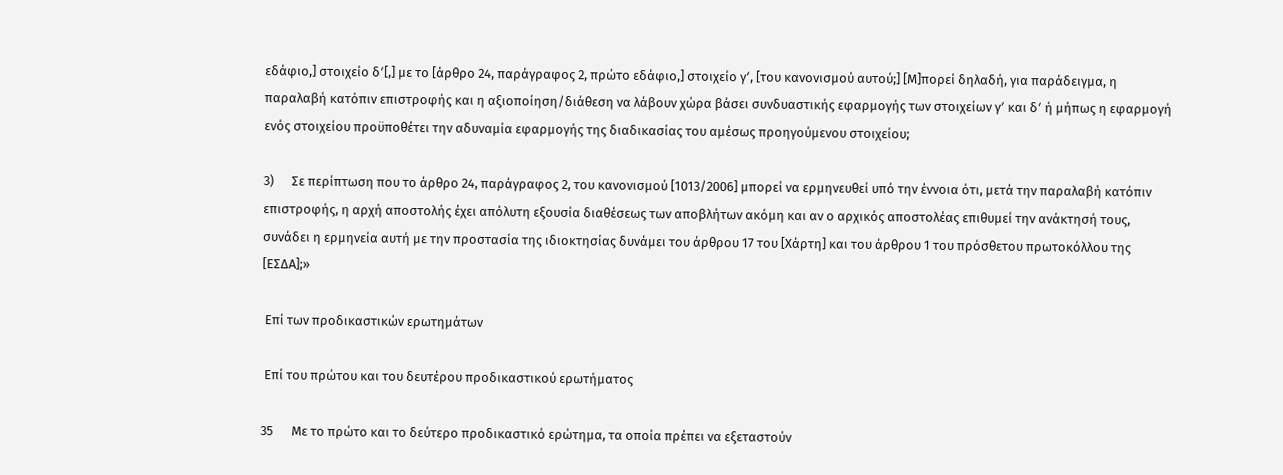εδάφιο,] στοιχείο δʹ[,] με το [άρθρο 24, παράγραφος 2, πρώτο εδάφιο,] στοιχείο γʹ, [του κανονισμού αυτού;] [Μ]πορεί δηλαδή, για παράδειγμα, η παραλαβή κατόπιν επιστροφής και η αξιοποίηση/διάθεση να λάβουν χώρα βάσει συνδυαστικής εφαρμογής των στοιχείων γʹ και δʹ ή μήπως η εφαρμογή ενός στοιχείου προϋποθέτει την αδυναμία εφαρμογής της διαδικασίας του αμέσως προηγούμενου στοιχείου;

3)      Σε περίπτωση που το άρθρο 24, παράγραφος 2, του κανονισμού [1013/2006] μπορεί να ερμηνευθεί υπό την έννοια ότι, μετά την παραλαβή κατόπιν επιστροφής, η αρχή αποστολής έχει απόλυτη εξουσία διαθέσεως των αποβλήτων ακόμη και αν ο αρχικός αποστολέας επιθυμεί την ανάκτησή τους, συνάδει η ερμηνεία αυτή με την προστασία της ιδιοκτησίας δυνάμει του άρθρου 17 του [Χάρτη] και του άρθρου 1 του πρόσθετου πρωτοκόλλου της [ΕΣΔΑ];»

 Επί των προδικαστικών ερωτημάτων

 Επί του πρώτου και του δευτέρου προδικαστικού ερωτήματος

35      Με το πρώτο και το δεύτερο προδικαστικό ερώτημα, τα οποία πρέπει να εξεταστούν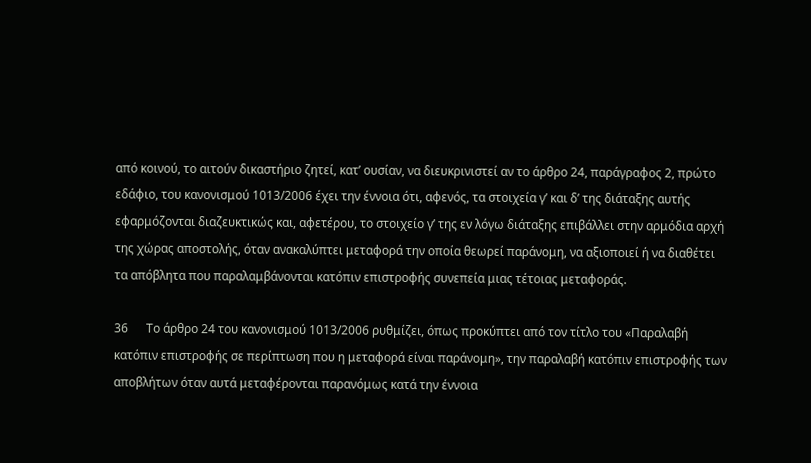από κοινού, το αιτούν δικαστήριο ζητεί, κατ’ ουσίαν, να διευκρινιστεί αν το άρθρο 24, παράγραφος 2, πρώτο εδάφιο, του κανονισμού 1013/2006 έχει την έννοια ότι, αφενός, τα στοιχεία γʹ και δʹ της διάταξης αυτής εφαρμόζονται διαζευκτικώς και, αφετέρου, το στοιχείο γʹ της εν λόγω διάταξης επιβάλλει στην αρμόδια αρχή της χώρας αποστολής, όταν ανακαλύπτει μεταφορά την οποία θεωρεί παράνομη, να αξιοποιεί ή να διαθέτει τα απόβλητα που παραλαμβάνονται κατόπιν επιστροφής συνεπεία μιας τέτοιας μεταφοράς.

36      Το άρθρο 24 του κανονισμού 1013/2006 ρυθμίζει, όπως προκύπτει από τον τίτλο του «Παραλαβή κατόπιν επιστροφής σε περίπτωση που η μεταφορά είναι παράνομη», την παραλαβή κατόπιν επιστροφής των αποβλήτων όταν αυτά μεταφέρονται παρανόμως κατά την έννοια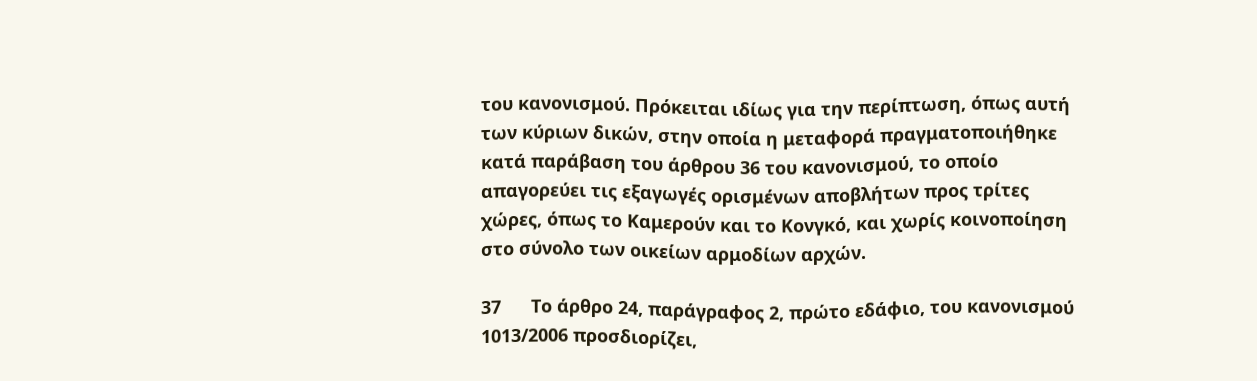του κανονισμού. Πρόκειται ιδίως για την περίπτωση, όπως αυτή των κύριων δικών, στην οποία η μεταφορά πραγματοποιήθηκε κατά παράβαση του άρθρου 36 του κανονισμού, το οποίο απαγορεύει τις εξαγωγές ορισμένων αποβλήτων προς τρίτες χώρες, όπως το Καμερούν και το Κονγκό, και χωρίς κοινοποίηση στο σύνολο των οικείων αρμοδίων αρχών.

37      Το άρθρο 24, παράγραφος 2, πρώτο εδάφιο, του κανονισμού 1013/2006 προσδιορίζει,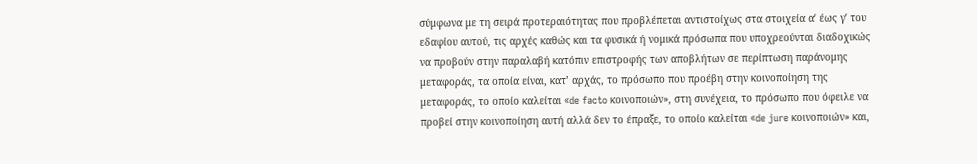σύμφωνα με τη σειρά προτεραιότητας που προβλέπεται αντιστοίχως στα στοιχεία αʹ έως γʹ του εδαφίου αυτού, τις αρχές καθώς και τα φυσικά ή νομικά πρόσωπα που υποχρεούνται διαδοχικώς να προβούν στην παραλαβή κατόπιν επιστροφής των αποβλήτων σε περίπτωση παράνομης μεταφοράς, τα οποία είναι, κατ’ αρχάς, το πρόσωπο που προέβη στην κοινοποίηση της μεταφοράς, το οποίο καλείται «de facto κοινοποιών», στη συνέχεια, το πρόσωπο που όφειλε να προβεί στην κοινοποίηση αυτή αλλά δεν το έπραξε, το οποίο καλείται «de jure κοινοποιών» και,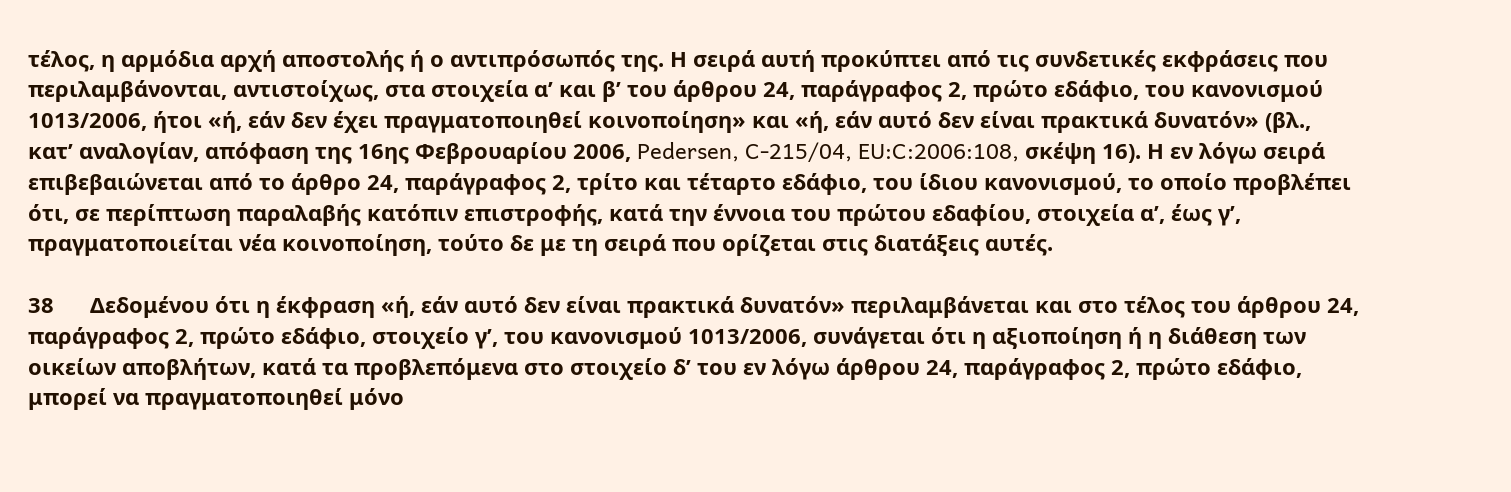τέλος, η αρμόδια αρχή αποστολής ή ο αντιπρόσωπός της. Η σειρά αυτή προκύπτει από τις συνδετικές εκφράσεις που περιλαμβάνονται, αντιστοίχως, στα στοιχεία αʹ και βʹ του άρθρου 24, παράγραφος 2, πρώτο εδάφιο, του κανονισμού 1013/2006, ήτοι «ή, εάν δεν έχει πραγματοποιηθεί κοινοποίηση» και «ή, εάν αυτό δεν είναι πρακτικά δυνατόν» (βλ., κατ’ αναλογίαν, απόφαση της 16ης Φεβρουαρίου 2006, Pedersen, C‑215/04, EU:C:2006:108, σκέψη 16). Η εν λόγω σειρά επιβεβαιώνεται από το άρθρο 24, παράγραφος 2, τρίτο και τέταρτο εδάφιο, του ίδιου κανονισμού, το οποίο προβλέπει ότι, σε περίπτωση παραλαβής κατόπιν επιστροφής, κατά την έννοια του πρώτου εδαφίου, στοιχεία αʹ, έως γʹ, πραγματοποιείται νέα κοινοποίηση, τούτο δε με τη σειρά που ορίζεται στις διατάξεις αυτές.

38      Δεδομένου ότι η έκφραση «ή, εάν αυτό δεν είναι πρακτικά δυνατόν» περιλαμβάνεται και στο τέλος του άρθρου 24, παράγραφος 2, πρώτο εδάφιο, στοιχείο γʹ, του κανονισμού 1013/2006, συνάγεται ότι η αξιοποίηση ή η διάθεση των οικείων αποβλήτων, κατά τα προβλεπόμενα στο στοιχείο δʹ του εν λόγω άρθρου 24, παράγραφος 2, πρώτο εδάφιο, μπορεί να πραγματοποιηθεί μόνο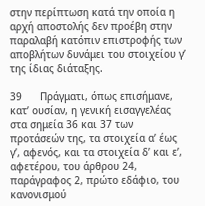στην περίπτωση κατά την οποία η αρχή αποστολής δεν προέβη στην παραλαβή κατόπιν επιστροφής των αποβλήτων δυνάμει του στοιχείου γʹ της ίδιας διάταξης.

39      Πράγματι, όπως επισήμανε, κατ’ ουσίαν, η γενική εισαγγελέας στα σημεία 36 και 37 των προτάσεών της, τα στοιχεία αʹ έως γʹ, αφενός, και τα στοιχεία δʹ και εʹ, αφετέρου, του άρθρου 24, παράγραφος 2, πρώτο εδάφιο, του κανονισμού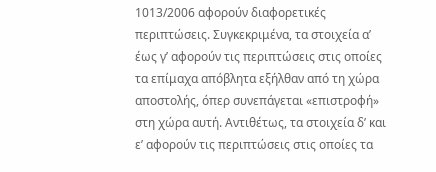1013/2006 αφορούν διαφορετικές περιπτώσεις. Συγκεκριμένα, τα στοιχεία αʹ έως γʹ αφορούν τις περιπτώσεις στις οποίες τα επίμαχα απόβλητα εξήλθαν από τη χώρα αποστολής, όπερ συνεπάγεται «επιστροφή» στη χώρα αυτή. Αντιθέτως, τα στοιχεία δʹ και εʹ αφορούν τις περιπτώσεις στις οποίες τα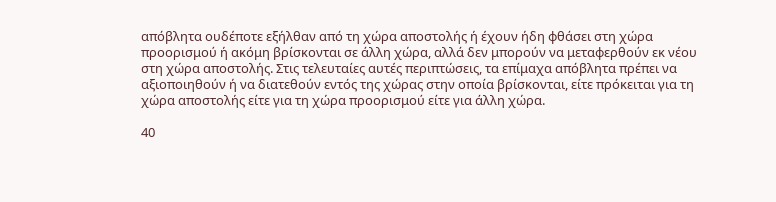απόβλητα ουδέποτε εξήλθαν από τη χώρα αποστολής ή έχουν ήδη φθάσει στη χώρα προορισμού ή ακόμη βρίσκονται σε άλλη χώρα, αλλά δεν μπορούν να μεταφερθούν εκ νέου στη χώρα αποστολής. Στις τελευταίες αυτές περιπτώσεις, τα επίμαχα απόβλητα πρέπει να αξιοποιηθούν ή να διατεθούν εντός της χώρας στην οποία βρίσκονται, είτε πρόκειται για τη χώρα αποστολής είτε για τη χώρα προορισμού είτε για άλλη χώρα.

40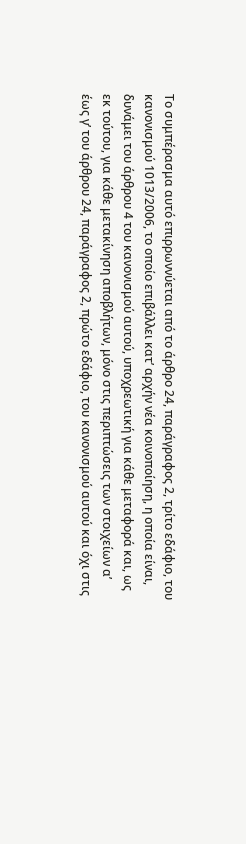Το συμπέρασμα αυτό επιρρωννύεται από το άρθρο 24, παράγραφος 2, τρίτο εδάφιο, του κανονισμού 1013/2006, το οποίο επιβάλλει κατ’ αρχήν νέα κοινοποίηση, η οποία είναι, δυνάμει του άρθρου 4 του κανονισμού αυτού, υποχρεωτική για κάθε μεταφορά και, ως εκ τούτου, για κάθε μετακίνηση αποβλήτων, μόνο στις περιπτώσεις των στοιχείων αʹ έως γʹ του άρθρου 24, παράγραφος 2, πρώτο εδάφιο, του κανονισμού αυτού και όχι στις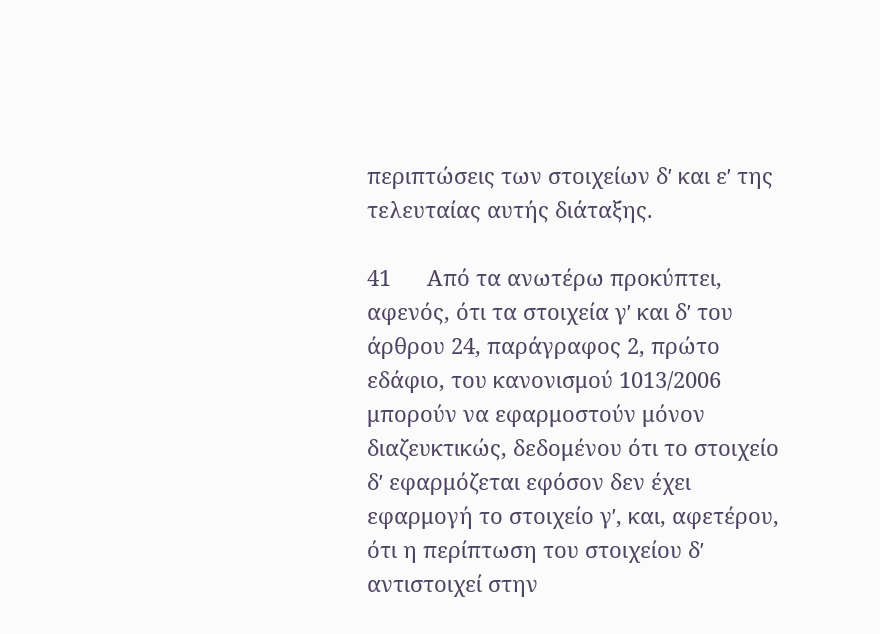περιπτώσεις των στοιχείων δʹ και εʹ της τελευταίας αυτής διάταξης.

41      Από τα ανωτέρω προκύπτει, αφενός, ότι τα στοιχεία γʹ και δʹ του άρθρου 24, παράγραφος 2, πρώτο εδάφιο, του κανονισμού 1013/2006 μπορούν να εφαρμοστούν μόνον διαζευκτικώς, δεδομένου ότι το στοιχείο δʹ εφαρμόζεται εφόσον δεν έχει εφαρμογή το στοιχείο γʹ, και, αφετέρου, ότι η περίπτωση του στοιχείου δʹ αντιστοιχεί στην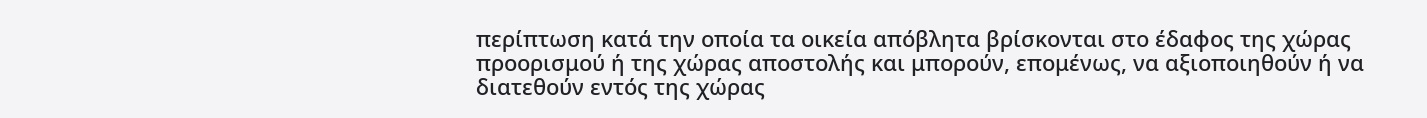περίπτωση κατά την οποία τα οικεία απόβλητα βρίσκονται στο έδαφος της χώρας προορισμού ή της χώρας αποστολής και μπορούν, επομένως, να αξιοποιηθούν ή να διατεθούν εντός της χώρας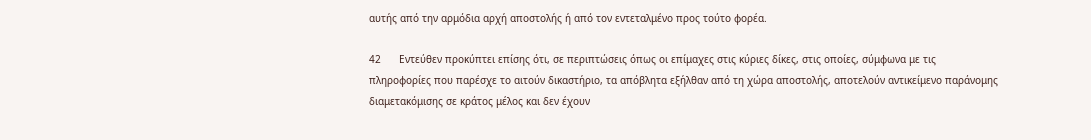αυτής από την αρμόδια αρχή αποστολής ή από τον εντεταλμένο προς τούτο φορέα.

42      Εντεύθεν προκύπτει επίσης ότι, σε περιπτώσεις όπως οι επίμαχες στις κύριες δίκες, στις οποίες, σύμφωνα με τις πληροφορίες που παρέσχε το αιτούν δικαστήριο, τα απόβλητα εξήλθαν από τη χώρα αποστολής, αποτελούν αντικείμενο παράνομης διαμετακόμισης σε κράτος μέλος και δεν έχουν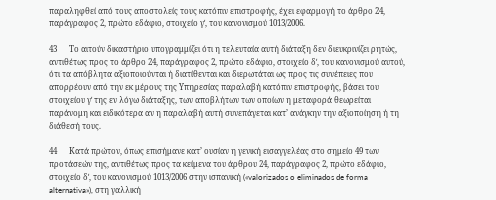παραληφθεί από τους αποστολείς τους κατόπιν επιστροφής, έχει εφαρμογή το άρθρο 24, παράγραφος 2, πρώτο εδάφιο, στοιχείο γʹ, του κανονισμού 1013/2006.

43      Το αιτούν δικαστήριο υπογραμμίζει ότι η τελευταία αυτή διάταξη δεν διευκρινίζει ρητώς, αντιθέτως προς το άρθρο 24, παράγραφος 2, πρώτο εδάφιο, στοιχείο δʹ, του κανονισμού αυτού, ότι τα απόβλητα αξιοποιούνται ή διατίθενται και διερωτάται ως προς τις συνέπειες που απορρέουν από την εκ μέρους της Υπηρεσίας παραλαβή κατόπιν επιστροφής, βάσει του στοιχείου γʹ της εν λόγω διάταξης, των αποβλήτων των οποίων η μεταφορά θεωρείται παράνομη και ειδικότερα αν η παραλαβή αυτή συνεπάγεται κατ’ ανάγκην την αξιοποίηση ή τη διάθεσή τους.

44      Κατά πρώτον, όπως επισήμανε κατ’ ουσίαν η γενική εισαγγελέας στο σημείο 49 των προτάσεών της, αντιθέτως προς τα κείμενα του άρθρου 24, παράγραφος 2, πρώτο εδάφιο, στοιχείο δʹ, του κανονισμού 1013/2006 στην ισπανική («valorizados o eliminados de forma alternativa»), στη γαλλική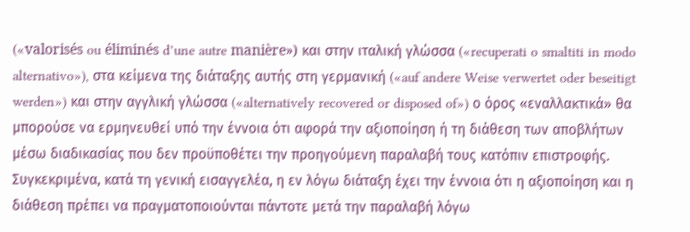(«valorisés ou éliminés d’une autre manière») και στην ιταλική γλώσσα («recuperati o smaltiti in modo alternativo»), στα κείμενα της διάταξης αυτής στη γερμανική («auf andere Weise verwertet oder beseitigt werden») και στην αγγλική γλώσσα («alternatively recovered or disposed of») ο όρος «εναλλακτικά» θα μπορούσε να ερμηνευθεί υπό την έννοια ότι αφορά την αξιοποίηση ή τη διάθεση των αποβλήτων μέσω διαδικασίας που δεν προϋποθέτει την προηγούμενη παραλαβή τους κατόπιν επιστροφής. Συγκεκριμένα, κατά τη γενική εισαγγελέα, η εν λόγω διάταξη έχει την έννοια ότι η αξιοποίηση και η διάθεση πρέπει να πραγματοποιούνται πάντοτε μετά την παραλαβή λόγω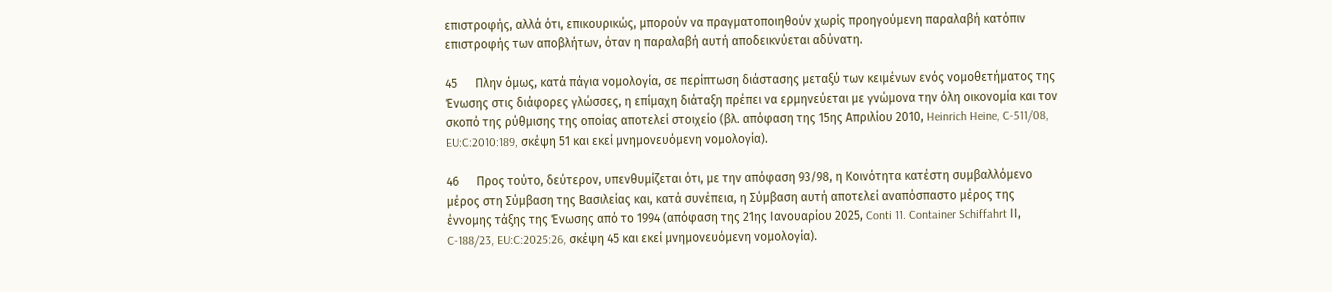επιστροφής, αλλά ότι, επικουρικώς, μπορούν να πραγματοποιηθούν χωρίς προηγούμενη παραλαβή κατόπιν επιστροφής των αποβλήτων, όταν η παραλαβή αυτή αποδεικνύεται αδύνατη.

45      Πλην όμως, κατά πάγια νομολογία, σε περίπτωση διάστασης μεταξύ των κειμένων ενός νομοθετήματος της Ένωσης στις διάφορες γλώσσες, η επίμαχη διάταξη πρέπει να ερμηνεύεται με γνώμονα την όλη οικονομία και τον σκοπό της ρύθμισης της οποίας αποτελεί στοιχείο (βλ. απόφαση της 15ης Απριλίου 2010, Heinrich Heine, C‑511/08, EU:C:2010:189, σκέψη 51 και εκεί μνημονευόμενη νομολογία).

46      Προς τούτο, δεύτερον, υπενθυμίζεται ότι, με την απόφαση 93/98, η Κοινότητα κατέστη συμβαλλόμενο μέρος στη Σύμβαση της Βασιλείας και, κατά συνέπεια, η Σύμβαση αυτή αποτελεί αναπόσπαστο μέρος της έννομης τάξης της Ένωσης από το 1994 (απόφαση της 21ης Ιανουαρίου 2025, Conti 11. Container Schiffahrt ΙΙ, C‑188/23, EU:C:2025:26, σκέψη 45 και εκεί μνημονευόμενη νομολογία).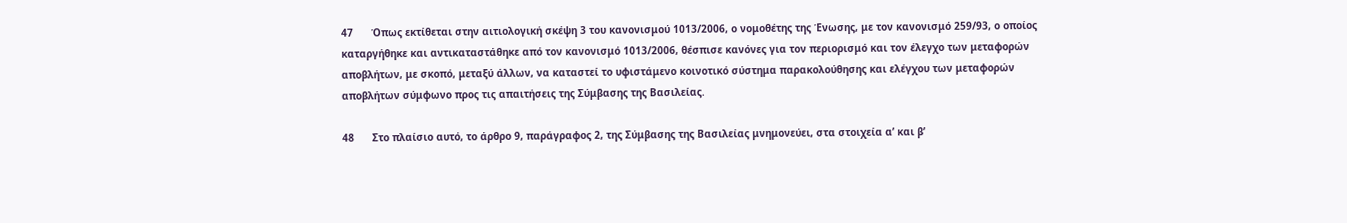47      Όπως εκτίθεται στην αιτιολογική σκέψη 3 του κανονισμού 1013/2006, ο νομοθέτης της Ένωσης, με τον κανονισμό 259/93, ο οποίος καταργήθηκε και αντικαταστάθηκε από τον κανονισμό 1013/2006, θέσπισε κανόνες για τον περιορισμό και τον έλεγχο των μεταφορών αποβλήτων, με σκοπό, μεταξύ άλλων, να καταστεί το υφιστάμενο κοινοτικό σύστημα παρακολούθησης και ελέγχου των μεταφορών αποβλήτων σύμφωνο προς τις απαιτήσεις της Σύμβασης της Βασιλείας.

48      Στο πλαίσιο αυτό, το άρθρο 9, παράγραφος 2, της Σύμβασης της Βασιλείας μνημονεύει, στα στοιχεία αʹ και βʹ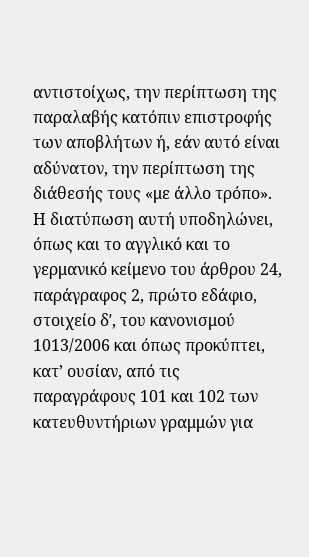αντιστοίχως, την περίπτωση της παραλαβής κατόπιν επιστροφής των αποβλήτων ή, εάν αυτό είναι αδύνατον, την περίπτωση της διάθεσής τους «με άλλο τρόπο». Η διατύπωση αυτή υποδηλώνει, όπως και το αγγλικό και το γερμανικό κείμενο του άρθρου 24, παράγραφος 2, πρώτο εδάφιο, στοιχείο δʹ, του κανονισμού 1013/2006 και όπως προκύπτει, κατ’ ουσίαν, από τις παραγράφους 101 και 102 των κατευθυντήριων γραμμών για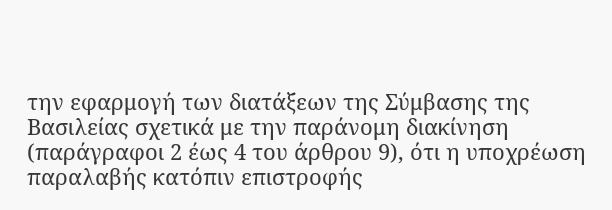την εφαρμογή των διατάξεων της Σύμβασης της Βασιλείας σχετικά με την παράνομη διακίνηση (παράγραφοι 2 έως 4 του άρθρου 9), ότι η υποχρέωση παραλαβής κατόπιν επιστροφής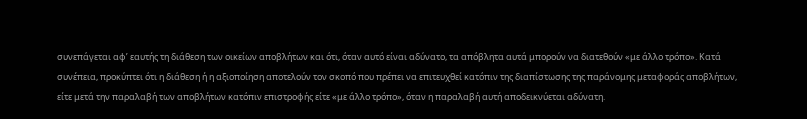συνεπάγεται αφ’ εαυτής τη διάθεση των οικείων αποβλήτων και ότι, όταν αυτό είναι αδύνατο, τα απόβλητα αυτά μπορούν να διατεθούν «με άλλο τρόπο». Κατά συνέπεια, προκύπτει ότι η διάθεση ή η αξιοποίηση αποτελούν τον σκοπό που πρέπει να επιτευχθεί κατόπιν της διαπίστωσης της παράνομης μεταφοράς αποβλήτων, είτε μετά την παραλαβή των αποβλήτων κατόπιν επιστροφής είτε «με άλλο τρόπο», όταν η παραλαβή αυτή αποδεικνύεται αδύνατη.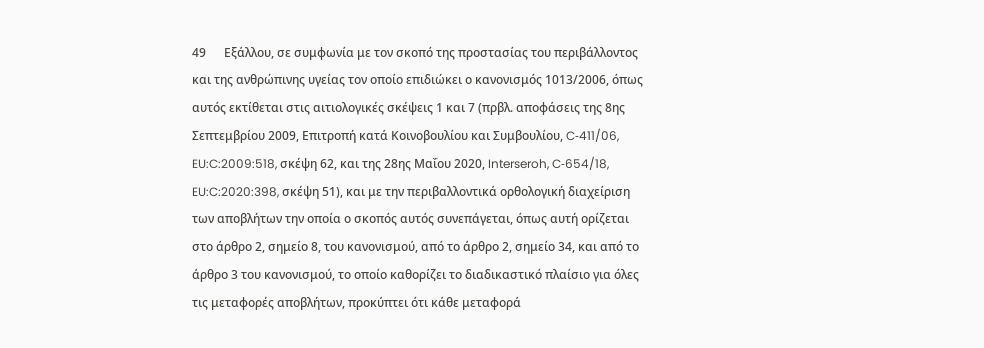49      Εξάλλου, σε συμφωνία με τον σκοπό της προστασίας του περιβάλλοντος και της ανθρώπινης υγείας τον οποίο επιδιώκει ο κανονισμός 1013/2006, όπως αυτός εκτίθεται στις αιτιολογικές σκέψεις 1 και 7 (πρβλ. αποφάσεις της 8ης Σεπτεμβρίου 2009, Επιτροπή κατά Κοινοβουλίου και Συμβουλίου, C‑411/06, EU:C:2009:518, σκέψη 62, και της 28ης Μαΐου 2020, Interseroh, C‑654/18, EU:C:2020:398, σκέψη 51), και με την περιβαλλοντικά ορθολογική διαχείριση των αποβλήτων την οποία ο σκοπός αυτός συνεπάγεται, όπως αυτή ορίζεται στο άρθρο 2, σημείο 8, του κανονισμού, από το άρθρο 2, σημείο 34, και από το άρθρο 3 του κανονισμού, το οποίο καθορίζει το διαδικαστικό πλαίσιο για όλες τις μεταφορές αποβλήτων, προκύπτει ότι κάθε μεταφορά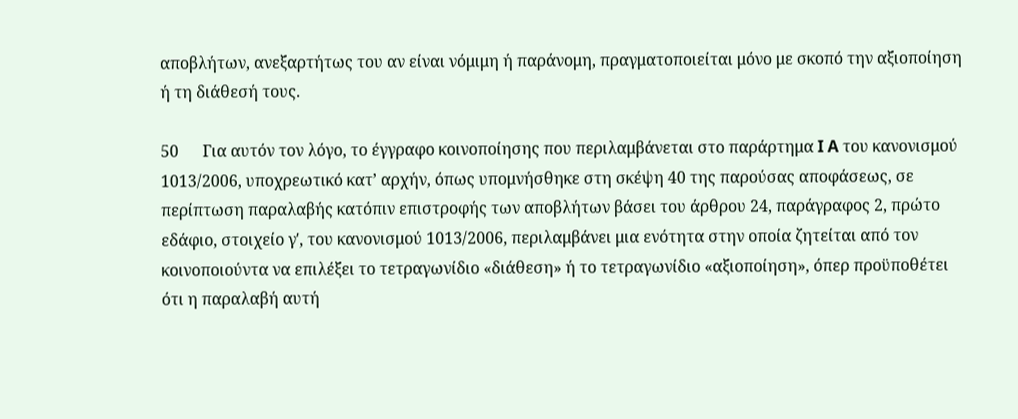αποβλήτων, ανεξαρτήτως του αν είναι νόμιμη ή παράνομη, πραγματοποιείται μόνο με σκοπό την αξιοποίηση ή τη διάθεσή τους.

50      Για αυτόν τον λόγο, το έγγραφο κοινοποίησης που περιλαμβάνεται στο παράρτημα I A του κανονισμού 1013/2006, υποχρεωτικό κατ’ αρχήν, όπως υπομνήσθηκε στη σκέψη 40 της παρούσας αποφάσεως, σε περίπτωση παραλαβής κατόπιν επιστροφής των αποβλήτων βάσει του άρθρου 24, παράγραφος 2, πρώτο εδάφιο, στοιχείο γʹ, του κανονισμού 1013/2006, περιλαμβάνει μια ενότητα στην οποία ζητείται από τον κοινοποιούντα να επιλέξει το τετραγωνίδιο «διάθεση» ή το τετραγωνίδιο «αξιοποίηση», όπερ προϋποθέτει ότι η παραλαβή αυτή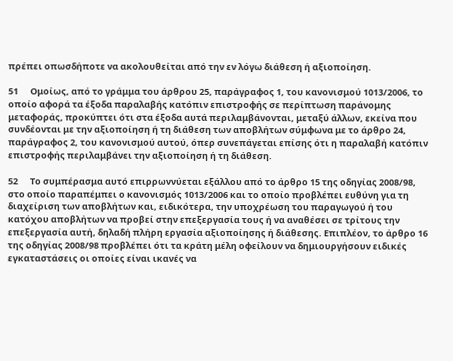πρέπει οπωσδήποτε να ακολουθείται από την εν λόγω διάθεση ή αξιοποίηση.

51      Ομοίως, από το γράμμα του άρθρου 25, παράγραφος 1, του κανονισμού 1013/2006, το οποίο αφορά τα έξοδα παραλαβής κατόπιν επιστροφής σε περίπτωση παράνομης μεταφοράς, προκύπτει ότι στα έξοδα αυτά περιλαμβάνονται, μεταξύ άλλων, εκείνα που συνδέονται με την αξιοποίηση ή τη διάθεση των αποβλήτων σύμφωνα με το άρθρο 24, παράγραφος 2, του κανονισμού αυτού, όπερ συνεπάγεται επίσης ότι η παραλαβή κατόπιν επιστροφής περιλαμβάνει την αξιοποίηση ή τη διάθεση.

52      Το συμπέρασμα αυτό επιρρωννύεται εξάλλου από το άρθρο 15 της οδηγίας 2008/98, στο οποίο παραπέμπει ο κανονισμός 1013/2006 και το οποίο προβλέπει ευθύνη για τη διαχείριση των αποβλήτων και, ειδικότερα, την υποχρέωση του παραγωγού ή του κατόχου αποβλήτων να προβεί στην επεξεργασία τους ή να αναθέσει σε τρίτους την επεξεργασία αυτή, δηλαδή πλήρη εργασία αξιοποίησης ή διάθεσης. Επιπλέον, το άρθρο 16 της οδηγίας 2008/98 προβλέπει ότι τα κράτη μέλη οφείλουν να δημιουργήσουν ειδικές εγκαταστάσεις οι οποίες είναι ικανές να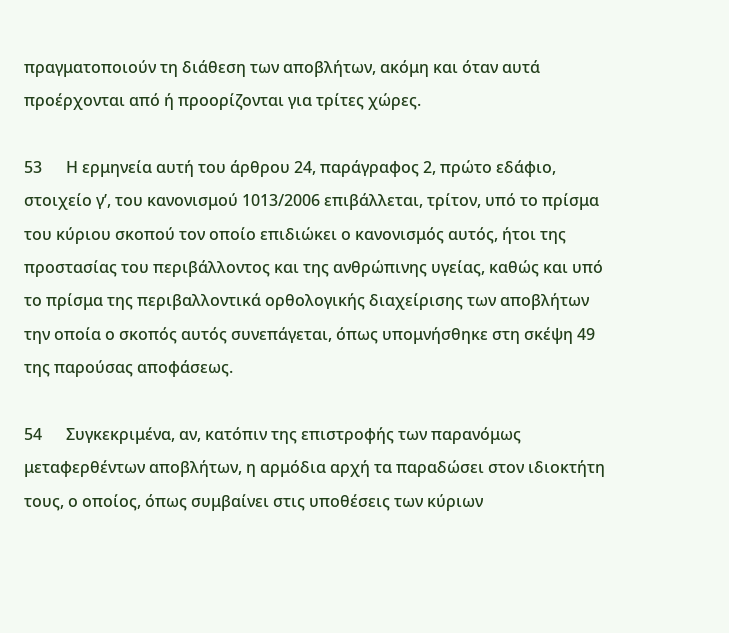πραγματοποιούν τη διάθεση των αποβλήτων, ακόμη και όταν αυτά προέρχονται από ή προορίζονται για τρίτες χώρες.

53      Η ερμηνεία αυτή του άρθρου 24, παράγραφος 2, πρώτο εδάφιο, στοιχείο γʹ, του κανονισμού 1013/2006 επιβάλλεται, τρίτον, υπό το πρίσμα του κύριου σκοπού τον οποίο επιδιώκει ο κανονισμός αυτός, ήτοι της προστασίας του περιβάλλοντος και της ανθρώπινης υγείας, καθώς και υπό το πρίσμα της περιβαλλοντικά ορθολογικής διαχείρισης των αποβλήτων την οποία ο σκοπός αυτός συνεπάγεται, όπως υπομνήσθηκε στη σκέψη 49 της παρούσας αποφάσεως.

54      Συγκεκριμένα, αν, κατόπιν της επιστροφής των παρανόμως μεταφερθέντων αποβλήτων, η αρμόδια αρχή τα παραδώσει στον ιδιοκτήτη τους, ο οποίος, όπως συμβαίνει στις υποθέσεις των κύριων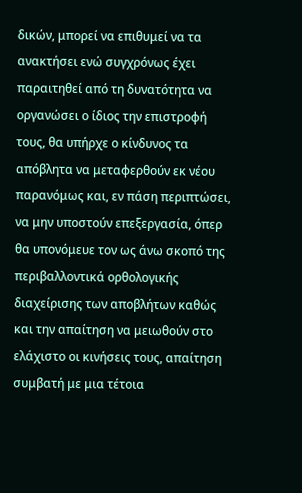δικών, μπορεί να επιθυμεί να τα ανακτήσει ενώ συγχρόνως έχει παραιτηθεί από τη δυνατότητα να οργανώσει ο ίδιος την επιστροφή τους, θα υπήρχε ο κίνδυνος τα απόβλητα να μεταφερθούν εκ νέου παρανόμως και, εν πάση περιπτώσει, να μην υποστούν επεξεργασία, όπερ θα υπονόμευε τον ως άνω σκοπό της περιβαλλοντικά ορθολογικής διαχείρισης των αποβλήτων καθώς και την απαίτηση να μειωθούν στο ελάχιστο οι κινήσεις τους, απαίτηση συμβατή με μια τέτοια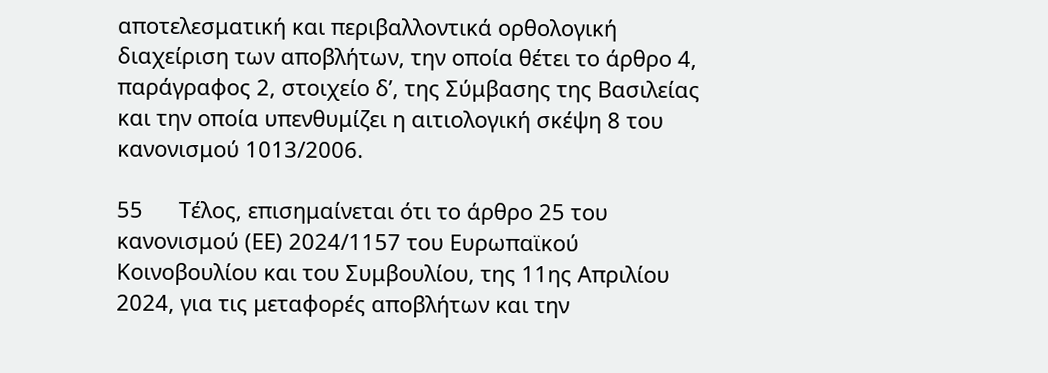αποτελεσματική και περιβαλλοντικά ορθολογική διαχείριση των αποβλήτων, την οποία θέτει το άρθρο 4, παράγραφος 2, στοιχείο δʹ, της Σύμβασης της Βασιλείας και την οποία υπενθυμίζει η αιτιολογική σκέψη 8 του κανονισμού 1013/2006.

55      Τέλος, επισημαίνεται ότι το άρθρο 25 του κανονισμού (ΕΕ) 2024/1157 του Ευρωπαϊκού Κοινοβουλίου και του Συμβουλίου, της 11ης Απριλίου 2024, για τις μεταφορές αποβλήτων και την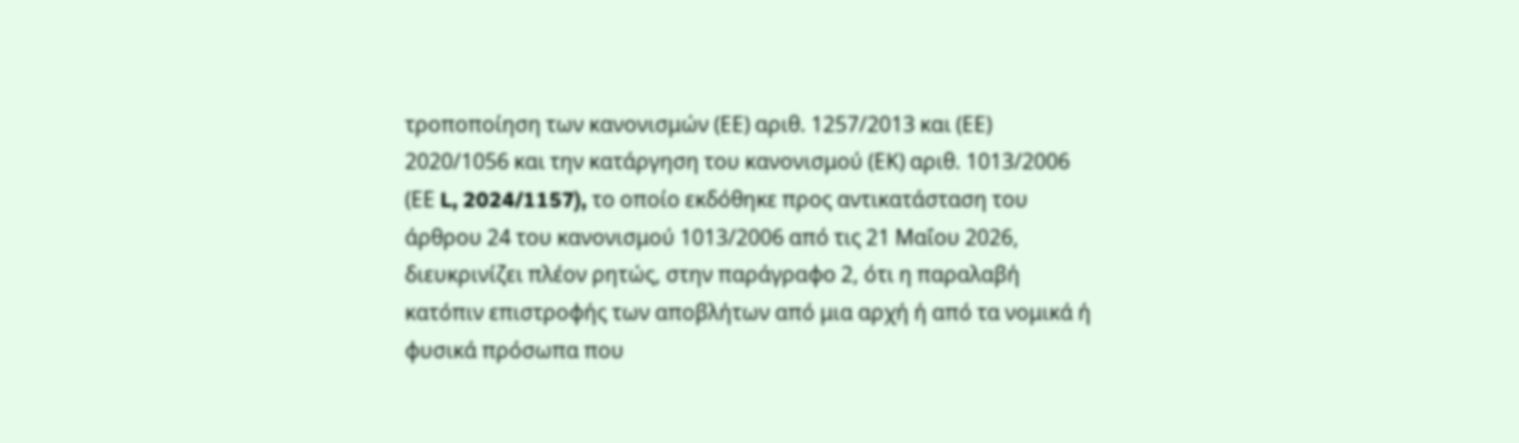τροποποίηση των κανονισμών (ΕΕ) αριθ. 1257/2013 και (ΕΕ) 2020/1056 και την κατάργηση του κανονισμού (ΕΚ) αριθ. 1013/2006 (ΕΕ L, 2024/1157), το οποίο εκδόθηκε προς αντικατάσταση του άρθρου 24 του κανονισμού 1013/2006 από τις 21 Μαΐου 2026, διευκρινίζει πλέον ρητώς, στην παράγραφο 2, ότι η παραλαβή κατόπιν επιστροφής των αποβλήτων από μια αρχή ή από τα νομικά ή φυσικά πρόσωπα που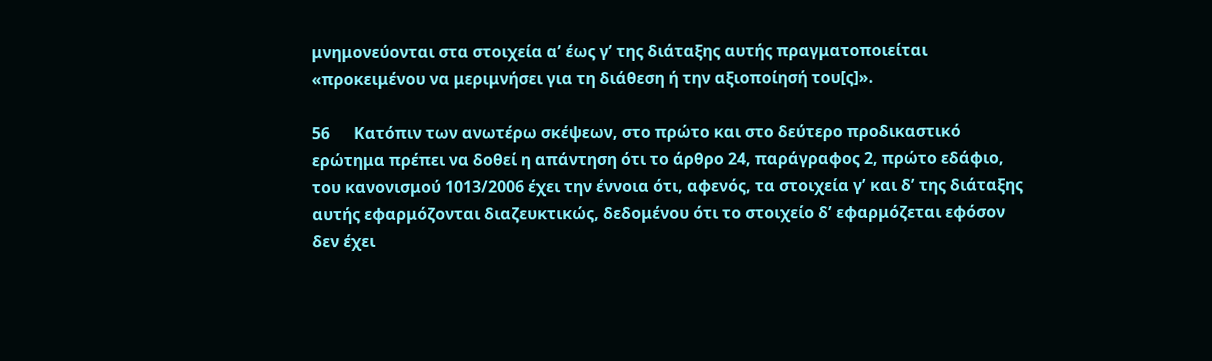μνημονεύονται στα στοιχεία αʹ έως γʹ της διάταξης αυτής πραγματοποιείται «προκειμένου να μεριμνήσει για τη διάθεση ή την αξιοποίησή του[ς]».

56      Κατόπιν των ανωτέρω σκέψεων, στο πρώτο και στο δεύτερο προδικαστικό ερώτημα πρέπει να δοθεί η απάντηση ότι το άρθρο 24, παράγραφος 2, πρώτο εδάφιο, του κανονισμού 1013/2006 έχει την έννοια ότι, αφενός, τα στοιχεία γʹ και δʹ της διάταξης αυτής εφαρμόζονται διαζευκτικώς, δεδομένου ότι το στοιχείο δʹ εφαρμόζεται εφόσον δεν έχει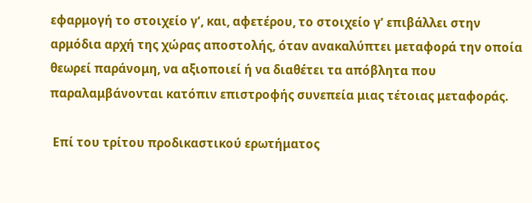εφαρμογή το στοιχείο γʹ, και, αφετέρου, το στοιχείο γʹ επιβάλλει στην αρμόδια αρχή της χώρας αποστολής, όταν ανακαλύπτει μεταφορά την οποία θεωρεί παράνομη, να αξιοποιεί ή να διαθέτει τα απόβλητα που παραλαμβάνονται κατόπιν επιστροφής συνεπεία μιας τέτοιας μεταφοράς.

 Επί του τρίτου προδικαστικού ερωτήματος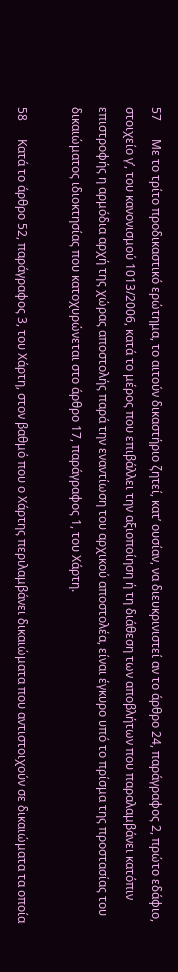57      Με το τρίτο προδικαστικό ερώτημα, το αιτούν δικαστήριο ζητεί, κατ’ ουσίαν, να διευκρινιστεί αν το άρθρο 24, παράγραφος 2, πρώτο εδάφιο, στοιχείο γʹ, του κανονισμού 1013/2006, κατά το μέρος που επιβάλλει την αξιοποίηση ή τη διάθεση των αποβλήτων που παραλαμβάνει κατόπιν επιστροφής η αρμόδια αρχή της χώρας αποστολής παρά την εναντίωση του αρχικού αποστολέα, είναι έγκυρο υπό το πρίσμα της προστασίας του δικαιώματος ιδιοκτησίας που κατοχυρώνεται στο άρθρο 17, παράγραφος 1, του Χάρτη.

58      Κατά το άρθρο 52, παράγραφος 3, του Χάρτη, στον βαθμό που ο Χάρτης περιλαμβάνει δικαιώματα που αντιστοιχούν σε δικαιώματα τα οποία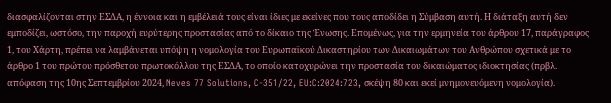διασφαλίζονται στην ΕΣΔΑ, η έννοια και η εμβέλειά τους είναι ίδιες με εκείνες που τους αποδίδει η Σύμβαση αυτή. Η διάταξη αυτή δεν εμποδίζει, ωστόσο, την παροχή ευρύτερης προστασίας από το δίκαιο της Ένωσης. Επομένως, για την ερμηνεία του άρθρου 17, παράγραφος 1, του Χάρτη, πρέπει να λαμβάνεται υπόψη η νομολογία του Ευρωπαϊκού Δικαστηρίου των Δικαιωμάτων του Ανθρώπου σχετικά με το άρθρο 1 του πρώτου πρόσθετου πρωτοκόλλου της ΕΣΔΑ, το οποίο κατοχυρώνει την προστασία του δικαιώματος ιδιοκτησίας (πρβλ. απόφαση της 10ης Σεπτεμβρίου 2024, Neves 77 Solutions, C‑351/22, EU:C:2024:723, σκέψη 80 και εκεί μνημονευόμενη νομολογία).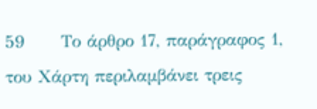59      Το άρθρο 17, παράγραφος 1, του Χάρτη περιλαμβάνει τρεις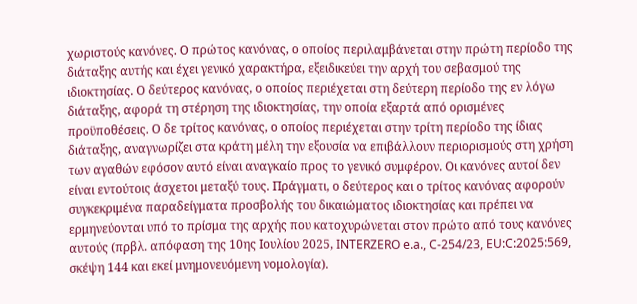χωριστούς κανόνες. Ο πρώτος κανόνας, ο οποίος περιλαμβάνεται στην πρώτη περίοδο της διάταξης αυτής και έχει γενικό χαρακτήρα, εξειδικεύει την αρχή του σεβασμού της ιδιοκτησίας. Ο δεύτερος κανόνας, ο οποίος περιέχεται στη δεύτερη περίοδο της εν λόγω διάταξης, αφορά τη στέρηση της ιδιοκτησίας, την οποία εξαρτά από ορισμένες προϋποθέσεις. Ο δε τρίτος κανόνας, ο οποίος περιέχεται στην τρίτη περίοδο της ίδιας διάταξης, αναγνωρίζει στα κράτη μέλη την εξουσία να επιβάλλουν περιορισμούς στη χρήση των αγαθών εφόσον αυτό είναι αναγκαίο προς το γενικό συμφέρον. Οι κανόνες αυτοί δεν είναι εντούτοις άσχετοι μεταξύ τους. Πράγματι, ο δεύτερος και ο τρίτος κανόνας αφορούν συγκεκριμένα παραδείγματα προσβολής του δικαιώματος ιδιοκτησίας και πρέπει να ερμηνεύονται υπό το πρίσμα της αρχής που κατοχυρώνεται στον πρώτο από τους κανόνες αυτούς (πρβλ. απόφαση της 10ης Ιουλίου 2025, INTERZERO e.a., C‑254/23, EU:C:2025:569, σκέψη 144 και εκεί μνημονευόμενη νομολογία).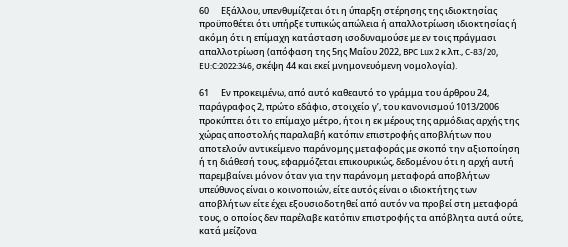60      Εξάλλου, υπενθυμίζεται ότι η ύπαρξη στέρησης της ιδιοκτησίας προϋποθέτει ότι υπήρξε τυπικώς απώλεια ή απαλλοτρίωση ιδιοκτησίας ή ακόμη ότι η επίμαχη κατάσταση ισοδυναμούσε με εν τοις πράγμασι απαλλοτρίωση (απόφαση της 5ης Μαΐου 2022, BPC Lux 2 κ.λπ., C‑83/20, EU:C:2022:346, σκέψη 44 και εκεί μνημονευόμενη νομολογία).

61      Εν προκειμένω, από αυτό καθεαυτό το γράμμα του άρθρου 24, παράγραφος 2, πρώτο εδάφιο, στοιχείο γʹ, του κανονισμού 1013/2006 προκύπτει ότι το επίμαχο μέτρο, ήτοι η εκ μέρους της αρμόδιας αρχής της χώρας αποστολής παραλαβή κατόπιν επιστροφής αποβλήτων που αποτελούν αντικείμενο παράνομης μεταφοράς με σκοπό την αξιοποίηση ή τη διάθεσή τους, εφαρμόζεται επικουρικώς, δεδομένου ότι η αρχή αυτή παρεμβαίνει μόνον όταν για την παράνομη μεταφορά αποβλήτων υπεύθυνος είναι ο κοινοποιών, είτε αυτός είναι ο ιδιοκτήτης των αποβλήτων είτε έχει εξουσιοδοτηθεί από αυτόν να προβεί στη μεταφορά τους, ο οποίος δεν παρέλαβε κατόπιν επιστροφής τα απόβλητα αυτά ούτε, κατά μείζονα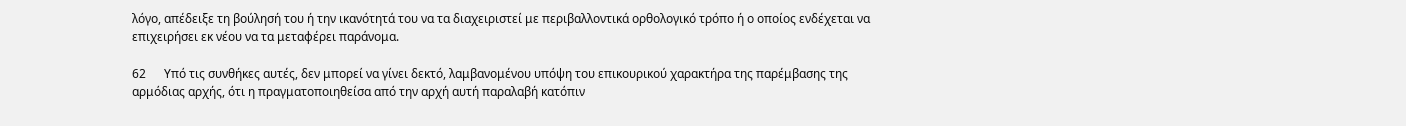λόγο, απέδειξε τη βούλησή του ή την ικανότητά του να τα διαχειριστεί με περιβαλλοντικά ορθολογικό τρόπο ή ο οποίος ενδέχεται να επιχειρήσει εκ νέου να τα μεταφέρει παράνομα.

62      Υπό τις συνθήκες αυτές, δεν μπορεί να γίνει δεκτό, λαμβανομένου υπόψη του επικουρικού χαρακτήρα της παρέμβασης της αρμόδιας αρχής, ότι η πραγματοποιηθείσα από την αρχή αυτή παραλαβή κατόπιν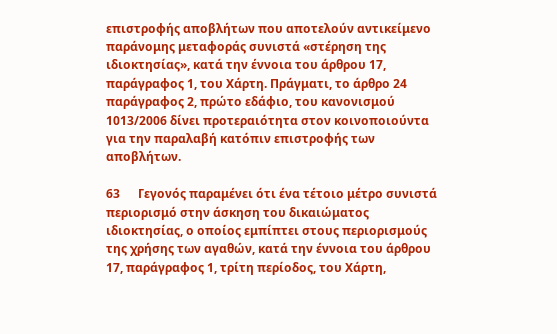επιστροφής αποβλήτων που αποτελούν αντικείμενο παράνομης μεταφοράς συνιστά «στέρηση της ιδιοκτησίας», κατά την έννοια του άρθρου 17, παράγραφος 1, του Χάρτη. Πράγματι, το άρθρο 24 παράγραφος 2, πρώτο εδάφιο, του κανονισμού 1013/2006 δίνει προτεραιότητα στον κοινοποιούντα για την παραλαβή κατόπιν επιστροφής των αποβλήτων.

63      Γεγονός παραμένει ότι ένα τέτοιο μέτρο συνιστά περιορισμό στην άσκηση του δικαιώματος ιδιοκτησίας, ο οποίος εμπίπτει στους περιορισμούς της χρήσης των αγαθών, κατά την έννοια του άρθρου 17, παράγραφος 1, τρίτη περίοδος, του Χάρτη,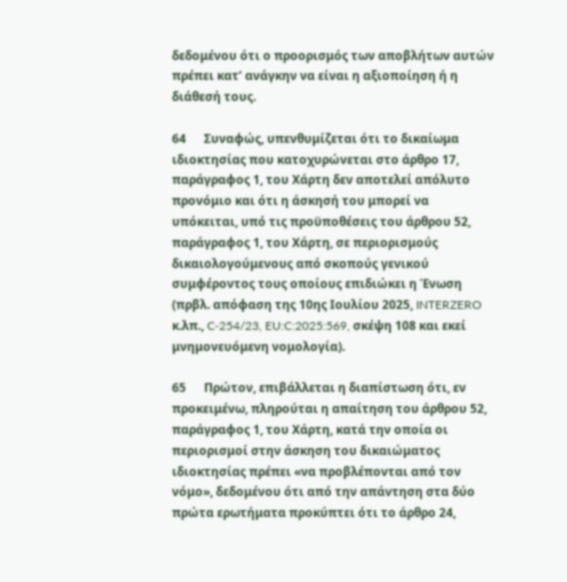δεδομένου ότι ο προορισμός των αποβλήτων αυτών πρέπει κατ’ ανάγκην να είναι η αξιοποίηση ή η διάθεσή τους.

64      Συναφώς, υπενθυμίζεται ότι το δικαίωμα ιδιοκτησίας που κατοχυρώνεται στο άρθρο 17, παράγραφος 1, του Χάρτη δεν αποτελεί απόλυτο προνόμιο και ότι η άσκησή του μπορεί να υπόκειται, υπό τις προϋποθέσεις του άρθρου 52, παράγραφος 1, του Χάρτη, σε περιορισμούς δικαιολογούμενους από σκοπούς γενικού συμφέροντος τους οποίους επιδιώκει η Ένωση (πρβλ. απόφαση της 10ης Ιουλίου 2025, INTERZERO κ.λπ., C‑254/23, EU:C:2025:569, σκέψη 108 και εκεί μνημονευόμενη νομολογία).

65      Πρώτον, επιβάλλεται η διαπίστωση ότι, εν προκειμένω, πληρούται η απαίτηση του άρθρου 52, παράγραφος 1, του Χάρτη, κατά την οποία οι περιορισμοί στην άσκηση του δικαιώματος ιδιοκτησίας πρέπει «να προβλέπονται από τον νόμο», δεδομένου ότι από την απάντηση στα δύο πρώτα ερωτήματα προκύπτει ότι το άρθρο 24,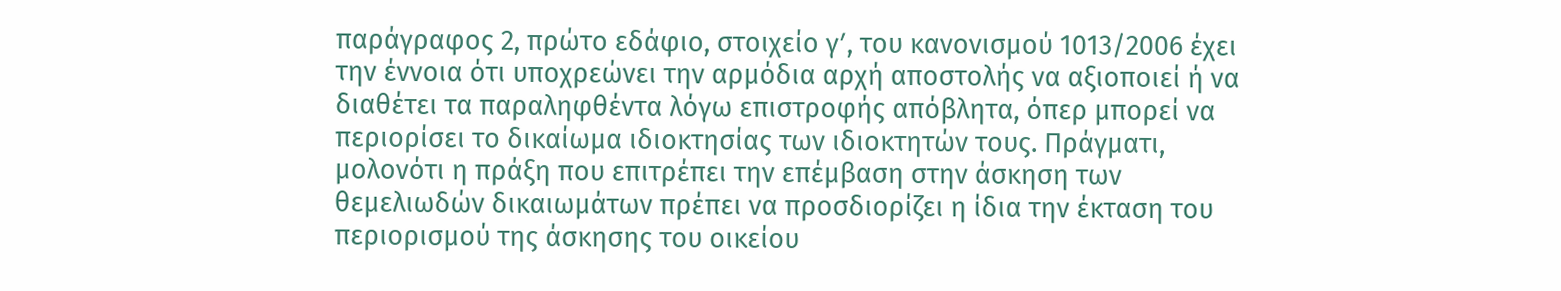παράγραφος 2, πρώτο εδάφιο, στοιχείο γʹ, του κανονισμού 1013/2006 έχει την έννοια ότι υποχρεώνει την αρμόδια αρχή αποστολής να αξιοποιεί ή να διαθέτει τα παραληφθέντα λόγω επιστροφής απόβλητα, όπερ μπορεί να περιορίσει το δικαίωμα ιδιοκτησίας των ιδιοκτητών τους. Πράγματι, μολονότι η πράξη που επιτρέπει την επέμβαση στην άσκηση των θεμελιωδών δικαιωμάτων πρέπει να προσδιορίζει η ίδια την έκταση του περιορισμού της άσκησης του οικείου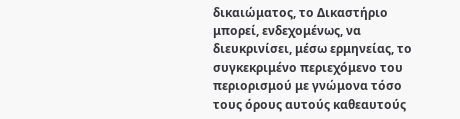δικαιώματος, το Δικαστήριο μπορεί, ενδεχομένως, να διευκρινίσει, μέσω ερμηνείας, το συγκεκριμένο περιεχόμενο του περιορισμού με γνώμονα τόσο τους όρους αυτούς καθεαυτούς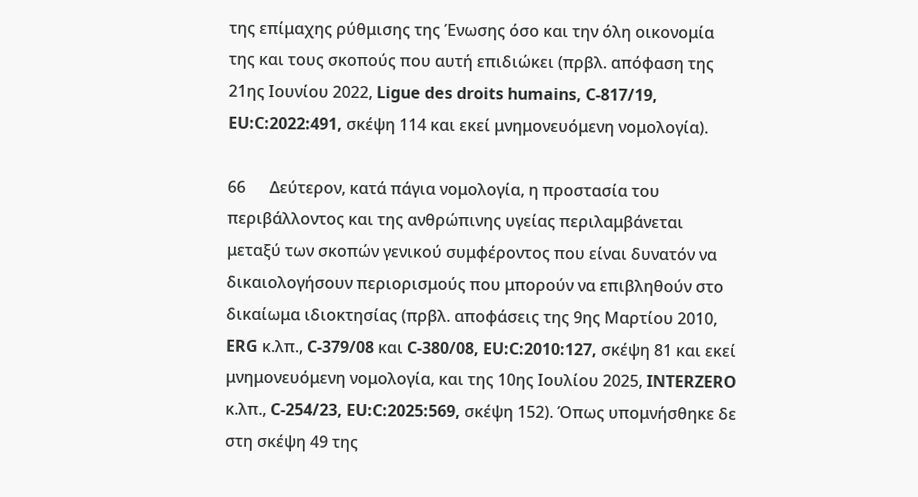της επίμαχης ρύθμισης της Ένωσης όσο και την όλη οικονομία της και τους σκοπούς που αυτή επιδιώκει (πρβλ. απόφαση της 21ης Ιουνίου 2022, Ligue des droits humains, C‑817/19, EU:C:2022:491, σκέψη 114 και εκεί μνημονευόμενη νομολογία).

66      Δεύτερον, κατά πάγια νομολογία, η προστασία του περιβάλλοντος και της ανθρώπινης υγείας περιλαμβάνεται μεταξύ των σκοπών γενικού συμφέροντος που είναι δυνατόν να δικαιολογήσουν περιορισμούς που μπορούν να επιβληθούν στο δικαίωμα ιδιοκτησίας (πρβλ. αποφάσεις της 9ης Μαρτίου 2010, ERG κ.λπ., C‑379/08 και C‑380/08, EU:C:2010:127, σκέψη 81 και εκεί μνημονευόμενη νομολογία, και της 10ης Ιουλίου 2025, INTERZERO κ.λπ., C‑254/23, EU:C:2025:569, σκέψη 152). Όπως υπομνήσθηκε δε στη σκέψη 49 της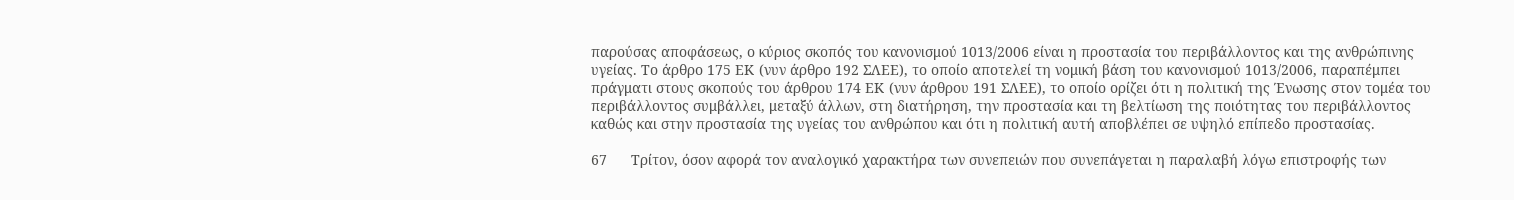παρούσας αποφάσεως, ο κύριος σκοπός του κανονισμού 1013/2006 είναι η προστασία του περιβάλλοντος και της ανθρώπινης υγείας. Το άρθρο 175 ΕΚ (νυν άρθρο 192 ΣΛΕΕ), το οποίο αποτελεί τη νομική βάση του κανονισμού 1013/2006, παραπέμπει πράγματι στους σκοπούς του άρθρου 174 ΕΚ (νυν άρθρου 191 ΣΛΕΕ), το οποίο ορίζει ότι η πολιτική της Ένωσης στον τομέα του περιβάλλοντος συμβάλλει, μεταξύ άλλων, στη διατήρηση, την προστασία και τη βελτίωση της ποιότητας του περιβάλλοντος καθώς και στην προστασία της υγείας του ανθρώπου και ότι η πολιτική αυτή αποβλέπει σε υψηλό επίπεδο προστασίας.

67      Τρίτον, όσον αφορά τον αναλογικό χαρακτήρα των συνεπειών που συνεπάγεται η παραλαβή λόγω επιστροφής των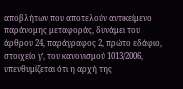αποβλήτων που αποτελούν αντικείμενο παράνομης μεταφοράς, δυνάμει του άρθρου 24, παράγραφος 2, πρώτο εδάφιο, στοιχείο γʹ, του κανονισμού 1013/2006, υπενθυμίζεται ότι η αρχή της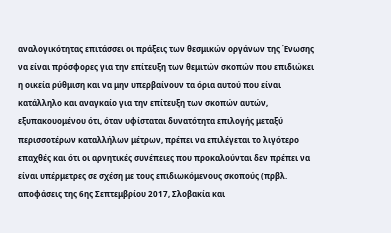αναλογικότητας επιτάσσει οι πράξεις των θεσμικών οργάνων της Ένωσης να είναι πρόσφορες για την επίτευξη των θεμιτών σκοπών που επιδιώκει η οικεία ρύθμιση και να μην υπερβαίνουν τα όρια αυτού που είναι κατάλληλο και αναγκαίο για την επίτευξη των σκοπών αυτών, εξυπακουομένου ότι, όταν υφίσταται δυνατότητα επιλογής μεταξύ περισσοτέρων καταλλήλων μέτρων, πρέπει να επιλέγεται το λιγότερο επαχθές και ότι οι αρνητικές συνέπειες που προκαλούνται δεν πρέπει να είναι υπέρμετρες σε σχέση με τους επιδιωκόμενους σκοπούς (πρβλ. αποφάσεις της 6ης Σεπτεμβρίου 2017, Σλοβακία και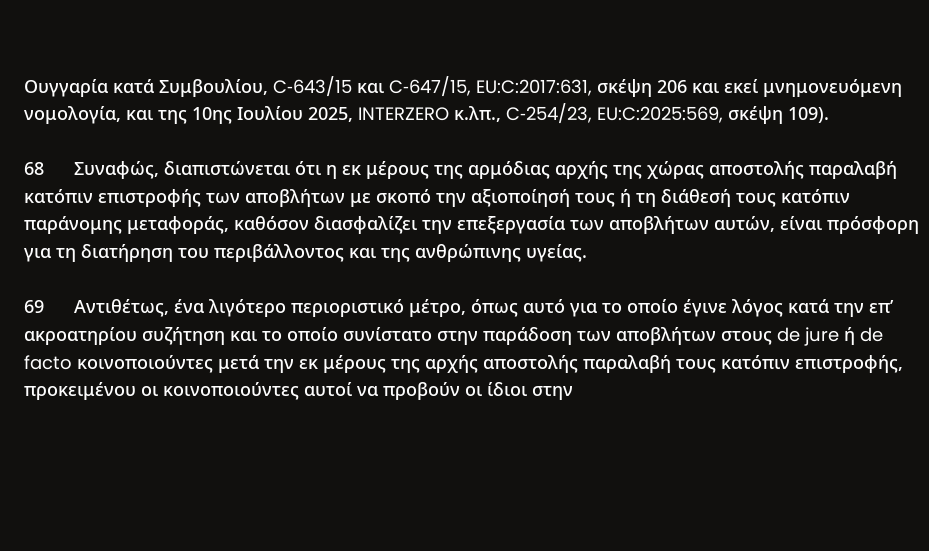Ουγγαρία κατά Συμβουλίου, C‑643/15 και C‑647/15, EU:C:2017:631, σκέψη 206 και εκεί μνημονευόμενη νομολογία, και της 10ης Ιουλίου 2025, INTERZERO κ.λπ., C‑254/23, EU:C:2025:569, σκέψη 109).

68      Συναφώς, διαπιστώνεται ότι η εκ μέρους της αρμόδιας αρχής της χώρας αποστολής παραλαβή κατόπιν επιστροφής των αποβλήτων με σκοπό την αξιοποίησή τους ή τη διάθεσή τους κατόπιν παράνομης μεταφοράς, καθόσον διασφαλίζει την επεξεργασία των αποβλήτων αυτών, είναι πρόσφορη για τη διατήρηση του περιβάλλοντος και της ανθρώπινης υγείας.

69      Αντιθέτως, ένα λιγότερο περιοριστικό μέτρο, όπως αυτό για το οποίο έγινε λόγος κατά την επ’ ακροατηρίου συζήτηση και το οποίο συνίστατο στην παράδοση των αποβλήτων στους de jure ή de facto κοινοποιούντες μετά την εκ μέρους της αρχής αποστολής παραλαβή τους κατόπιν επιστροφής, προκειμένου οι κοινοποιούντες αυτοί να προβούν οι ίδιοι στην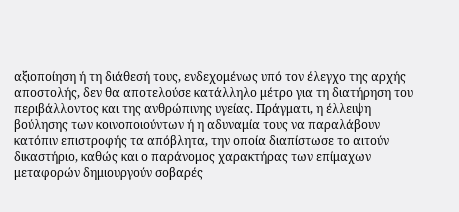αξιοποίηση ή τη διάθεσή τους, ενδεχομένως υπό τον έλεγχο της αρχής αποστολής, δεν θα αποτελούσε κατάλληλο μέτρο για τη διατήρηση του περιβάλλοντος και της ανθρώπινης υγείας. Πράγματι, η έλλειψη βούλησης των κοινοποιούντων ή η αδυναμία τους να παραλάβουν κατόπιν επιστροφής τα απόβλητα, την οποία διαπίστωσε το αιτούν δικαστήριο, καθώς και ο παράνομος χαρακτήρας των επίμαχων μεταφορών δημιουργούν σοβαρές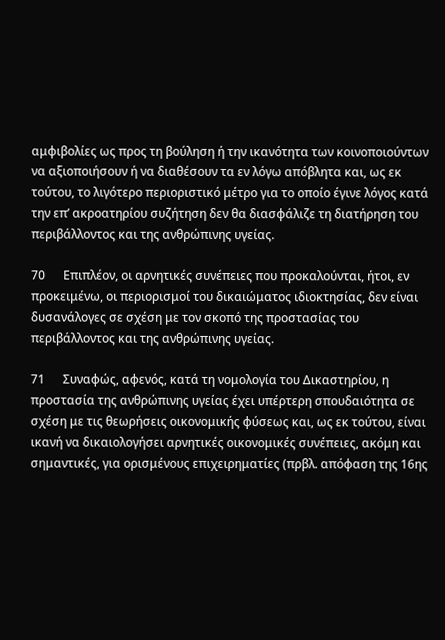αμφιβολίες ως προς τη βούληση ή την ικανότητα των κοινοποιούντων να αξιοποιήσουν ή να διαθέσουν τα εν λόγω απόβλητα και, ως εκ τούτου, το λιγότερο περιοριστικό μέτρο για το οποίο έγινε λόγος κατά την επ’ ακροατηρίου συζήτηση δεν θα διασφάλιζε τη διατήρηση του περιβάλλοντος και της ανθρώπινης υγείας.

70      Επιπλέον, οι αρνητικές συνέπειες που προκαλούνται, ήτοι, εν προκειμένω, οι περιορισμοί του δικαιώματος ιδιοκτησίας, δεν είναι δυσανάλογες σε σχέση με τον σκοπό της προστασίας του περιβάλλοντος και της ανθρώπινης υγείας.

71      Συναφώς, αφενός, κατά τη νομολογία του Δικαστηρίου, η προστασία της ανθρώπινης υγείας έχει υπέρτερη σπουδαιότητα σε σχέση με τις θεωρήσεις οικονομικής φύσεως και, ως εκ τούτου, είναι ικανή να δικαιολογήσει αρνητικές οικονομικές συνέπειες, ακόμη και σημαντικές, για ορισμένους επιχειρηματίες (πρβλ. απόφαση της 16ης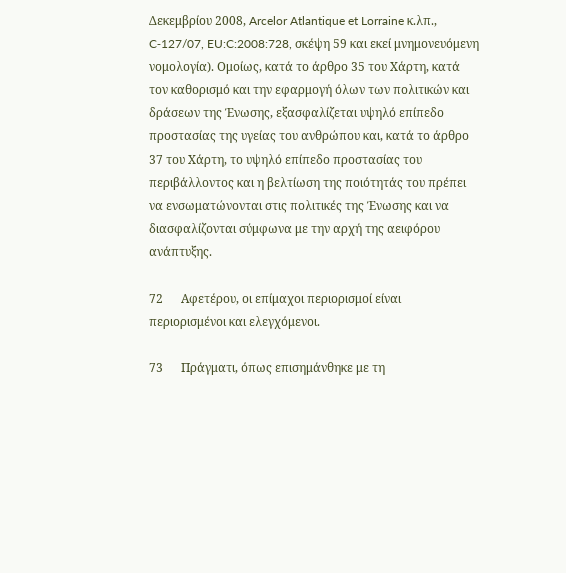Δεκεμβρίου 2008, Arcelor Atlantique et Lorraine κ.λπ., C‑127/07, EU:C:2008:728, σκέψη 59 και εκεί μνημονευόμενη νομολογία). Ομοίως, κατά το άρθρο 35 του Χάρτη, κατά τον καθορισμό και την εφαρμογή όλων των πολιτικών και δράσεων της Ένωσης, εξασφαλίζεται υψηλό επίπεδο προστασίας της υγείας του ανθρώπου και, κατά το άρθρο 37 του Χάρτη, το υψηλό επίπεδο προστασίας του περιβάλλοντος και η βελτίωση της ποιότητάς του πρέπει να ενσωματώνονται στις πολιτικές της Ένωσης και να διασφαλίζονται σύμφωνα με την αρχή της αειφόρου ανάπτυξης.

72      Αφετέρου, οι επίμαχοι περιορισμοί είναι περιορισμένοι και ελεγχόμενοι.

73      Πράγματι, όπως επισημάνθηκε με τη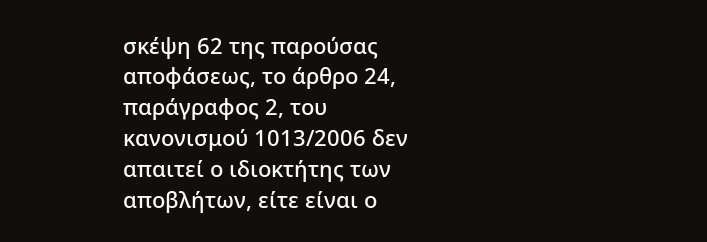σκέψη 62 της παρούσας αποφάσεως, το άρθρο 24, παράγραφος 2, του κανονισμού 1013/2006 δεν απαιτεί ο ιδιοκτήτης των αποβλήτων, είτε είναι ο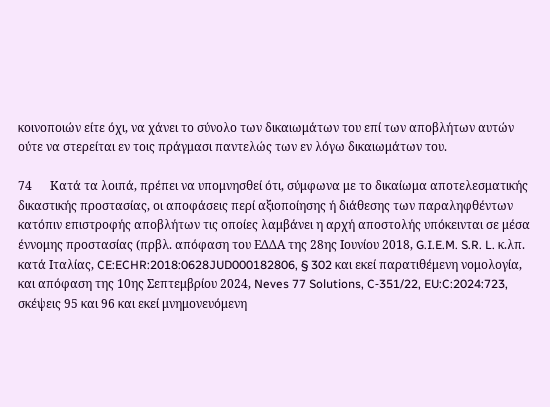κοινοποιών είτε όχι, να χάνει το σύνολο των δικαιωμάτων του επί των αποβλήτων αυτών ούτε να στερείται εν τοις πράγμασι παντελώς των εν λόγω δικαιωμάτων του.

74      Κατά τα λοιπά, πρέπει να υπομνησθεί ότι, σύμφωνα με το δικαίωμα αποτελεσματικής δικαστικής προστασίας, οι αποφάσεις περί αξιοποίησης ή διάθεσης των παραληφθέντων κατόπιν επιστροφής αποβλήτων τις οποίες λαμβάνει η αρχή αποστολής υπόκεινται σε μέσα έννομης προστασίας (πρβλ. απόφαση του ΕΔΔΑ της 28ης Ιουνίου 2018, G.I.E.M. S.R. L. κ.λπ. κατά Ιταλίας, CE:ECHR:2018:0628JUD000182806, § 302 και εκεί παρατιθέμενη νομολογία, και απόφαση της 10ης Σεπτεμβρίου 2024, Neves 77 Solutions, C‑351/22, EU:C:2024:723, σκέψεις 95 και 96 και εκεί μνημονευόμενη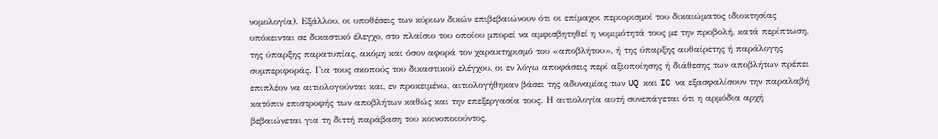νομολογία). Εξάλλου, οι υποθέσεις των κύριων δικών επιβεβαιώνουν ότι οι επίμαχοι περιορισμοί του δικαιώματος ιδιοκτησίας υπόκεινται σε δικαστικό έλεγχο, στο πλαίσιο του οποίου μπορεί να αμφισβητηθεί η νομιμότητά τους με την προβολή, κατά περίπτωση, της ύπαρξης παρατυπίας, ακόμη και όσον αφορά τον χαρακτηρισμό του «αποβλήτου», ή της ύπαρξης αυθαίρετης ή παράλογης συμπεριφοράς. Για τους σκοπούς του δικαστικού ελέγχου, οι εν λόγω αποφάσεις περί αξιοποίησης ή διάθεσης των αποβλήτων πρέπει επιπλέον να αιτιολογούνται και, εν προκειμένω, αιτιολογήθηκαν βάσει της αδυναμίας των UQ και IC να εξασφαλίσουν την παραλαβή κατόπιν επιστροφής των αποβλήτων καθώς και την επεξεργασία τους. Η αιτιολογία αυτή συνεπάγεται ότι η αρμόδια αρχή βεβαιώνεται για τη διττή παράβαση του κοινοποιούντος,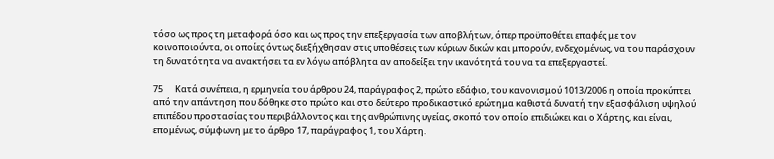τόσο ως προς τη μεταφορά όσο και ως προς την επεξεργασία των αποβλήτων, όπερ προϋποθέτει επαφές με τον κοινοποιούντα, οι οποίες όντως διεξήχθησαν στις υποθέσεις των κύριων δικών και μπορούν, ενδεχομένως, να του παράσχουν τη δυνατότητα να ανακτήσει τα εν λόγω απόβλητα αν αποδείξει την ικανότητά του να τα επεξεργαστεί.

75      Κατά συνέπεια, η ερμηνεία του άρθρου 24, παράγραφος 2, πρώτο εδάφιο, του κανονισμού 1013/2006 η οποία προκύπτει από την απάντηση που δόθηκε στο πρώτο και στο δεύτερο προδικαστικό ερώτημα καθιστά δυνατή την εξασφάλιση υψηλού επιπέδου προστασίας του περιβάλλοντος και της ανθρώπινης υγείας, σκοπό τον οποίο επιδιώκει και ο Χάρτης, και είναι, επομένως, σύμφωνη με το άρθρο 17, παράγραφος 1, του Χάρτη.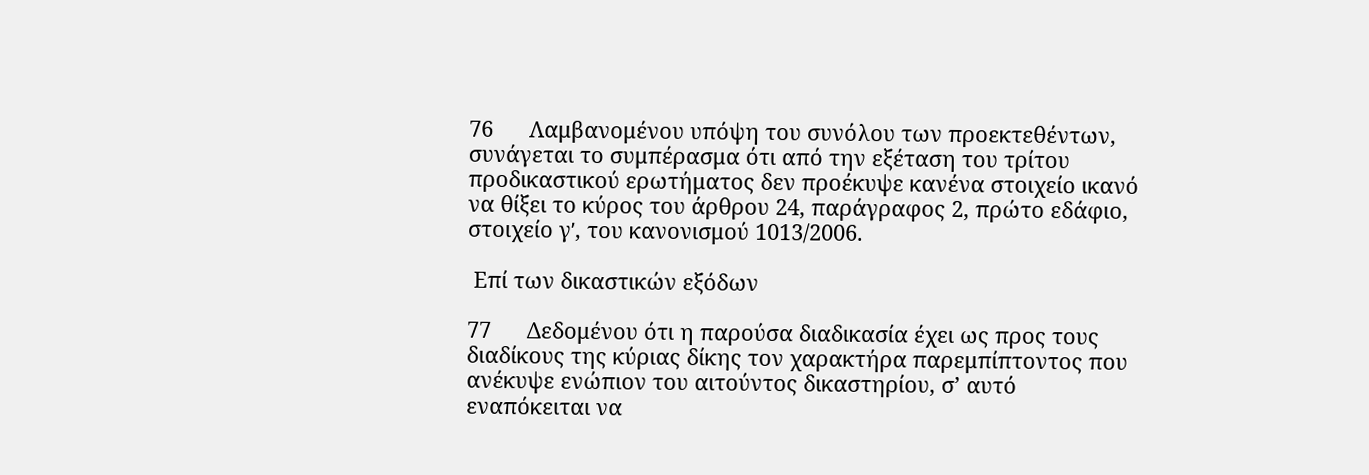76      Λαμβανομένου υπόψη του συνόλου των προεκτεθέντων, συνάγεται το συμπέρασμα ότι από την εξέταση του τρίτου προδικαστικού ερωτήματος δεν προέκυψε κανένα στοιχείο ικανό να θίξει το κύρος του άρθρου 24, παράγραφος 2, πρώτο εδάφιο, στοιχείο γʹ, του κανονισμού 1013/2006.

 Επί των δικαστικών εξόδων

77      Δεδομένου ότι η παρούσα διαδικασία έχει ως προς τους διαδίκους της κύριας δίκης τον χαρακτήρα παρεμπίπτοντος που ανέκυψε ενώπιον του αιτούντος δικαστηρίου, σ’ αυτό εναπόκειται να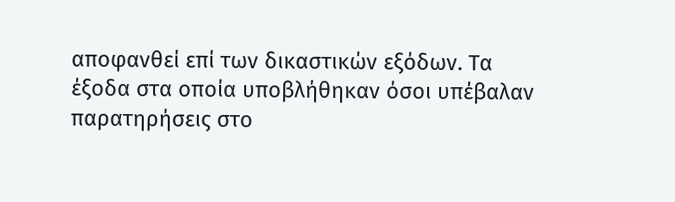αποφανθεί επί των δικαστικών εξόδων. Τα έξοδα στα οποία υποβλήθηκαν όσοι υπέβαλαν παρατηρήσεις στο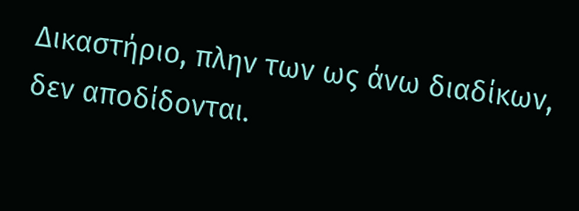Δικαστήριο, πλην των ως άνω διαδίκων, δεν αποδίδονται.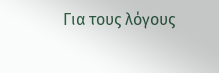Για τους λόγους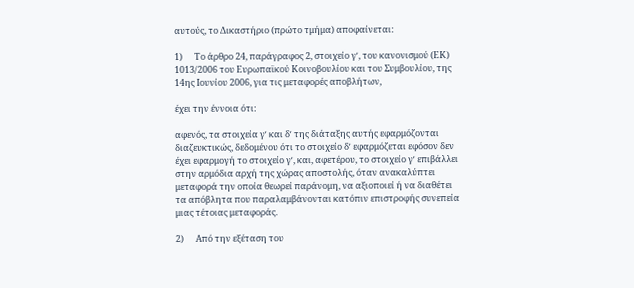αυτούς, το Δικαστήριο (πρώτο τμήμα) αποφαίνεται:

1)      Το άρθρο 24, παράγραφος 2, στοιχείο γʹ, του κανονισμού (ΕΚ) 1013/2006 του Ευρωπαϊκού Κοινοβουλίου και του Συμβουλίου, της 14ης Ιουνίου 2006, για τις μεταφορές αποβλήτων,

έχει την έννοια ότι:

αφενός, τα στοιχεία γʹ και δʹ της διάταξης αυτής εφαρμόζονται διαζευκτικώς, δεδομένου ότι το στοιχείο δʹ εφαρμόζεται εφόσον δεν έχει εφαρμογή το στοιχείο γʹ, και, αφετέρου, το στοιχείο γʹ επιβάλλει στην αρμόδια αρχή της χώρας αποστολής, όταν ανακαλύπτει μεταφορά την οποία θεωρεί παράνομη, να αξιοποιεί ή να διαθέτει τα απόβλητα που παραλαμβάνονται κατόπιν επιστροφής συνεπεία μιας τέτοιας μεταφοράς.

2)      Από την εξέταση του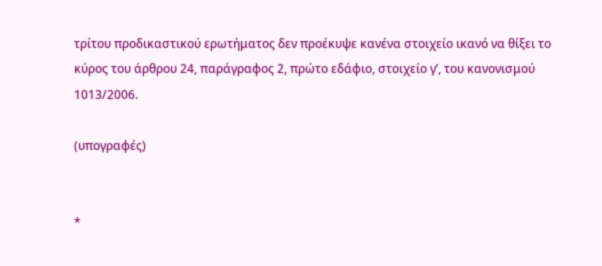τρίτου προδικαστικού ερωτήματος δεν προέκυψε κανένα στοιχείο ικανό να θίξει το κύρος του άρθρου 24, παράγραφος 2, πρώτο εδάφιο, στοιχείο γʹ, του κανονισμού 1013/2006.

(υπογραφές)


*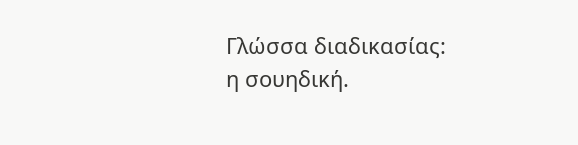Γλώσσα διαδικασίας: η σουηδική.